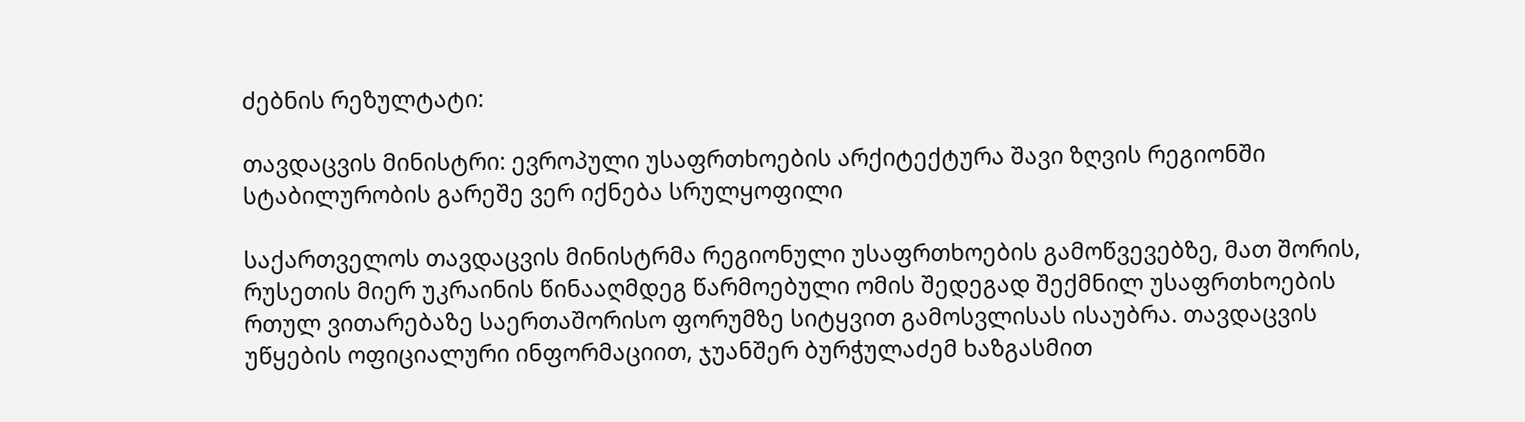ძებნის რეზულტატი:

თავდაცვის მინისტრი: ევროპული უსაფრთხოების არქიტექტურა შავი ზღვის რეგიონში სტაბილურობის გარეშე ვერ იქნება სრულყოფილი

საქართველოს თავდაცვის მინისტრმა რეგიონული უსაფრთხოების გამოწვევებზე, მათ შორის, რუსეთის მიერ უკრაინის წინააღმდეგ წარმოებული ომის შედეგად შექმნილ უსაფრთხოების რთულ ვითარებაზე საერთაშორისო ფორუმზე სიტყვით გამოსვლისას ისაუბრა. თავდაცვის უწყების ოფიციალური ინფორმაციით, ჯუანშერ ბურჭულაძემ ხაზგასმით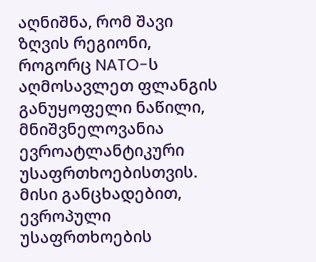აღნიშნა, რომ შავი ზღვის რეგიონი, როგორც NATO-ს აღმოსავლეთ ფლანგის განუყოფელი ნაწილი, მნიშვნელოვანია ევროატლანტიკური უსაფრთხოებისთვის. მისი განცხადებით, ევროპული უსაფრთხოების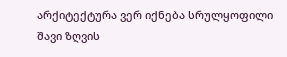არქიტექტურა ვერ იქნება სრულყოფილი შავი ზღვის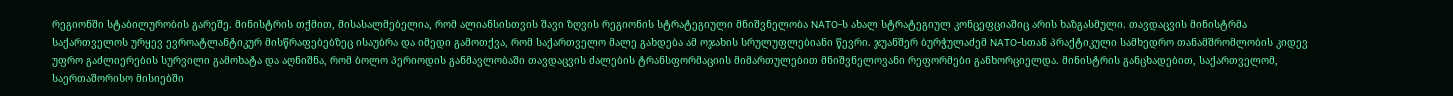რეგიონში სტაბილურობის გარეშე. მინისტრის თქმით, მისასალმებელია, რომ ალიანსისთვის შავი ზღვის რეგიონის სტრატეგიული მნიშვნელობა NATO-ს ახალ სტრატეგიულ კონცეფციაშიც არის ხაზგასმული. თავდაცვის მინისტრმა საქართველოს ურყევ ევროატლანტიკურ მისწრაფებებზეც ისაუბრა და იმედი გამოთქვა, რომ საქართველო მალე გახდება ამ ოჯახის სრულუფლებიანი წევრი. ჯუანშერ ბურჭულაძემ NATO-სთან პრაქტიკული სამხედრო თანამშრომლობის კიდევ უფრო გაძლიერების სურვილი გამოხატა და აღნიშნა, რომ ბოლო პერიოდის განმავლობაში თავდაცვის ძალების ტრანსფორმაციის მიმართულებით მნიშვნელოვანი რეფორმები განხორციელდა. მინისტრის განცხადებით, საქართველომ, საერთაშორისო მისიებში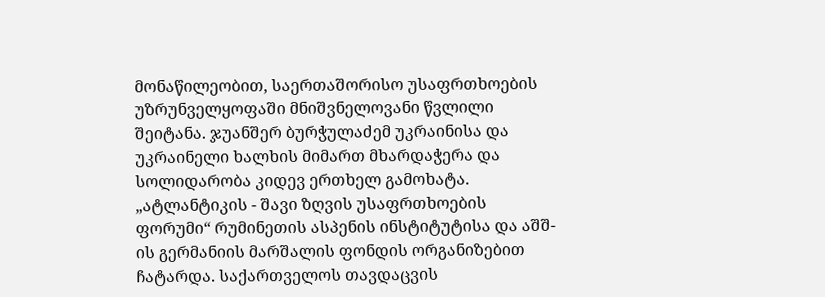მონაწილეობით, საერთაშორისო უსაფრთხოების უზრუნველყოფაში მნიშვნელოვანი წვლილი შეიტანა. ჯუანშერ ბურჭულაძემ უკრაინისა და უკრაინელი ხალხის მიმართ მხარდაჭერა და სოლიდარობა კიდევ ერთხელ გამოხატა. „ატლანტიკის - შავი ზღვის უსაფრთხოების ფორუმი“ რუმინეთის ასპენის ინსტიტუტისა და აშშ-ის გერმანიის მარშალის ფონდის ორგანიზებით ჩატარდა. საქართველოს თავდაცვის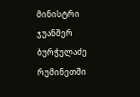მინისტრი ჯუანშერ ბურჭულაძე რუმინეთში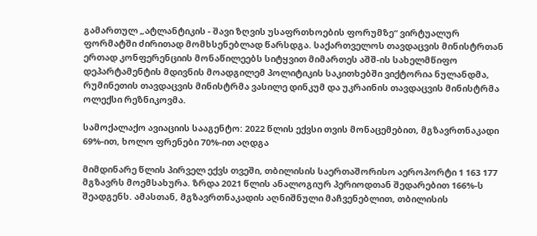გამართულ „ატლანტიკის - შავი ზღვის უსაფრთხოების ფორუმზე“ ვირტუალურ ფორმატში ძირითად მომხსენებლად წარსდგა. საქართველოს თავდაცვის მინისტრთან ერთად კონფერენციის მონაწილეებს სიტყვით მიმართეს აშშ-ის სახელმწიფო დეპარტამენტის მდივნის მოადგილემ პოლიტიკის საკითხებში ვიქტორია ნულანდმა, რუმინეთის თავდაცვის მინისტრმა ვასილე დინკუმ და უკრაინის თავდაცვის მინისტრმა ოლექსი რეზნიკოვმა.

სამოქალაქო ავიაციის სააგენტო: 2022 წლის ექვსი თვის მონაცემებით, მგზავრთნაკადი 69%-ით, ხოლო ფრენები 70%-ით აღდგა

მიმდინარე წლის პირველ ექვს თვეში, თბილისის საერთაშორისო აეროპორტი 1 163 177 მგზავრს მოემსახურა. ზრდა 2021 წლის ანალოგიურ პერიოდთან შედარებით 166%-ს შეადგენს. ამასთან, მგზავრთნაკადის აღნიშნული მაჩვენებლით, თბილისის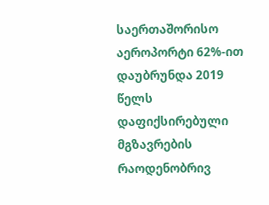საერთაშორისო აეროპორტი 62%-ით დაუბრუნდა 2019 წელს დაფიქსირებული მგზავრების რაოდენობრივ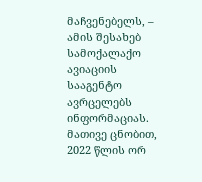მაჩვენებელს, – ამის შესახებ სამოქალაქო ავიაციის სააგენტო ავრცელებს ინფორმაციას. მათივე ცნობით, 2022 წლის ორ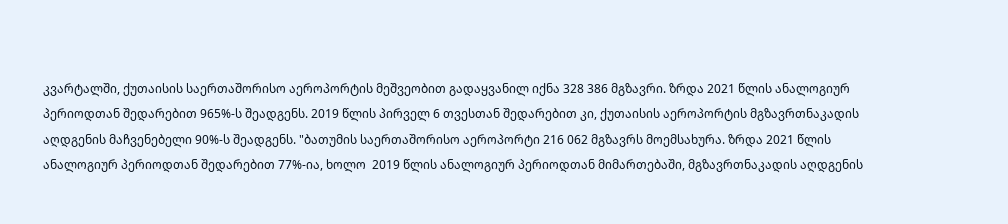კვარტალში, ქუთაისის საერთაშორისო აეროპორტის მეშვეობით გადაყვანილ იქნა 328 386 მგზავრი. ზრდა 2021 წლის ანალოგიურ პერიოდთან შედარებით 965%-ს შეადგენს. 2019 წლის პირველ 6 თვესთან შედარებით კი, ქუთაისის აეროპორტის მგზავრთნაკადის აღდგენის მაჩვენებელი 90%-ს შეადგენს. "ბათუმის საერთაშორისო აეროპორტი 216 062 მგზავრს მოემსახურა. ზრდა 2021 წლის ანალოგიურ პერიოდთან შედარებით 77%-ია, ხოლო  2019 წლის ანალოგიურ პერიოდთან მიმართებაში, მგზავრთნაკადის აღდგენის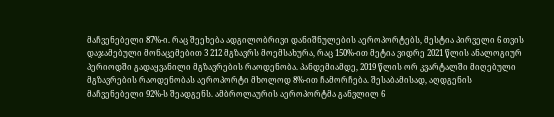მაჩვენებელი 87%-ი. რაც შეეხება ადგილობრივი დანიშნულების აეროპორტებს, მესტია პირველი 6 თვის დაჯამებული მონაცემებით 3 212 მგზავრს მოემსახურა, რაც 150%-ით მეტია ვიდრე 2021 წლის ანალოგიურ პერიოდში გადაყვანილი მგზავრების რაოდენობა. პანდემიამდე, 2019 წლის ორ კვარტალში მიღებული მგზავრების რაოდენობას აეროპორტი მხოლოდ 8%-ით ჩამორჩება. შესაბამისად, აღდგენის მაჩვენებელი 92%-ს შეადგენს. ამბროლაურის აეროპორტმა განვლილ 6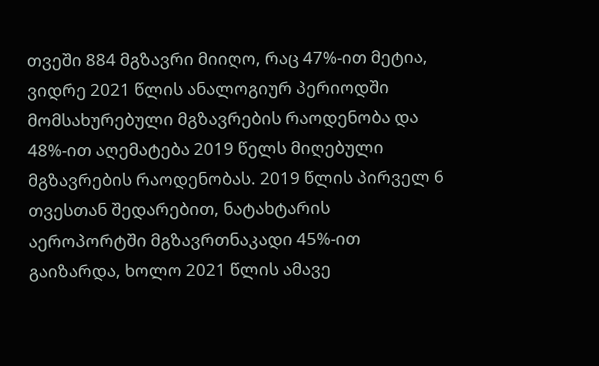თვეში 884 მგზავრი მიიღო, რაც 47%-ით მეტია, ვიდრე 2021 წლის ანალოგიურ პერიოდში მომსახურებული მგზავრების რაოდენობა და 48%-ით აღემატება 2019 წელს მიღებული მგზავრების რაოდენობას. 2019 წლის პირველ 6 თვესთან შედარებით, ნატახტარის აეროპორტში მგზავრთნაკადი 45%-ით გაიზარდა, ხოლო 2021 წლის ამავე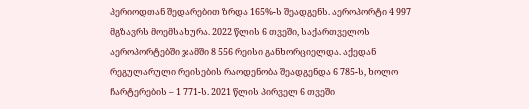პერიოდთან შედარებით ზრდა 165%-ს შეადგენს. აეროპორტი 4 997 მგზავრს მოემსახურა. 2022 წლის 6 თვეში, საქართველოს აეროპორტებში ჯამში 8 556 რეისი განხორციელდა. აქედან რეგულარული რეისების რაოდენობა შეადგენდა 6 785-ს, ხოლო ჩარტერების – 1 771-ს. 2021 წლის პირველ 6 თვეში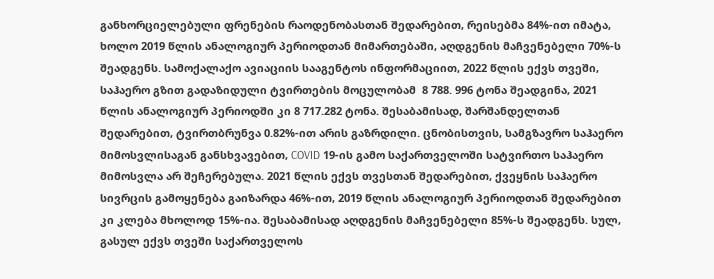განხორციელებული ფრენების რაოდენობასთან შედარებით, რეისებმა 84%-ით იმატა, ხოლო 2019 წლის ანალოგიურ პერიოდთან მიმართებაში, აღდგენის მაჩვენებელი 70%-ს შეადგენს. სამოქალაქო ავიაციის სააგენტოს ინფორმაციით, 2022 წლის ექვს თვეში, საჰაერო გზით გადაზიდული ტვირთების მოცულობამ  8 788. 996 ტონა შეადგინა, 2021 წლის ანალოგიურ პერიოდში კი 8 717.282 ტონა. შესაბამისად, შარშანდელთან შედარებით, ტვირთბრუნვა 0.82%-ით არის გაზრდილი. ცნობისთვის, სამგზავრო საჰაერო მიმოსვლისაგან განსხვავებით, COVID 19-ის გამო საქართველოში სატვირთო საჰაერო მიმოსვლა არ შეჩერებულა. 2021 წლის ექვს თვესთან შედარებით, ქვეყნის საჰაერო სივრცის გამოყენება გაიზარდა 46%-ით, 2019 წლის ანალოგიურ პერიოდთან შედარებით კი კლება მხოლოდ 15%-ია. შესაბამისად აღდგენის მაჩვენებელი 85%-ს შეადგენს. სულ, გასულ ექვს თვეში საქართველოს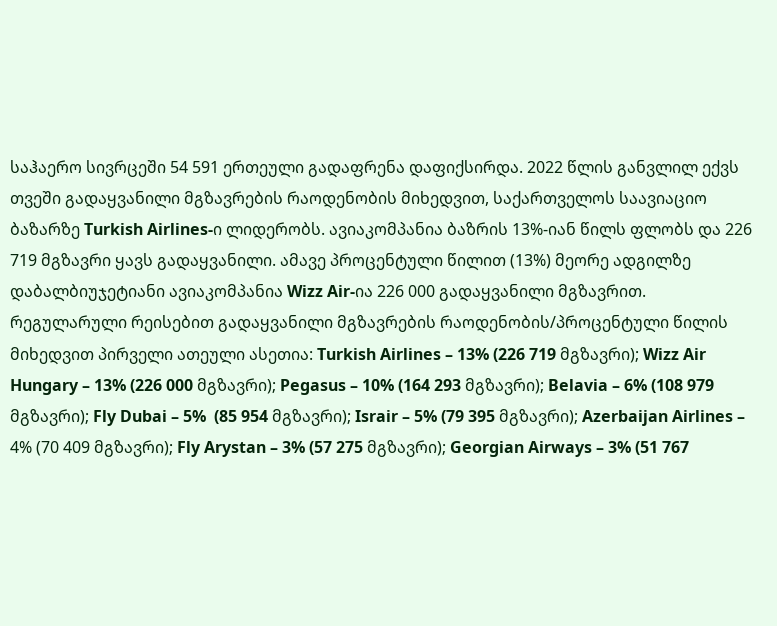საჰაერო სივრცეში 54 591 ერთეული გადაფრენა დაფიქსირდა. 2022 წლის განვლილ ექვს თვეში გადაყვანილი მგზავრების რაოდენობის მიხედვით, საქართველოს საავიაციო ბაზარზე Turkish Airlines-ი ლიდერობს. ავიაკომპანია ბაზრის 13%-იან წილს ფლობს და 226 719 მგზავრი ყავს გადაყვანილი. ამავე პროცენტული წილით (13%) მეორე ადგილზე დაბალბიუჯეტიანი ავიაკომპანია Wizz Air-ია 226 000 გადაყვანილი მგზავრით. რეგულარული რეისებით გადაყვანილი მგზავრების რაოდენობის/პროცენტული წილის მიხედვით პირველი ათეული ასეთია: Turkish Airlines – 13% (226 719 მგზავრი); Wizz Air Hungary – 13% (226 000 მგზავრი); Pegasus – 10% (164 293 მგზავრი); Belavia – 6% (108 979 მგზავრი); Fly Dubai – 5%  (85 954 მგზავრი); Israir – 5% (79 395 მგზავრი); Azerbaijan Airlines – 4% (70 409 მგზავრი); Fly Arystan – 3% (57 275 მგზავრი); Georgian Airways – 3% (51 767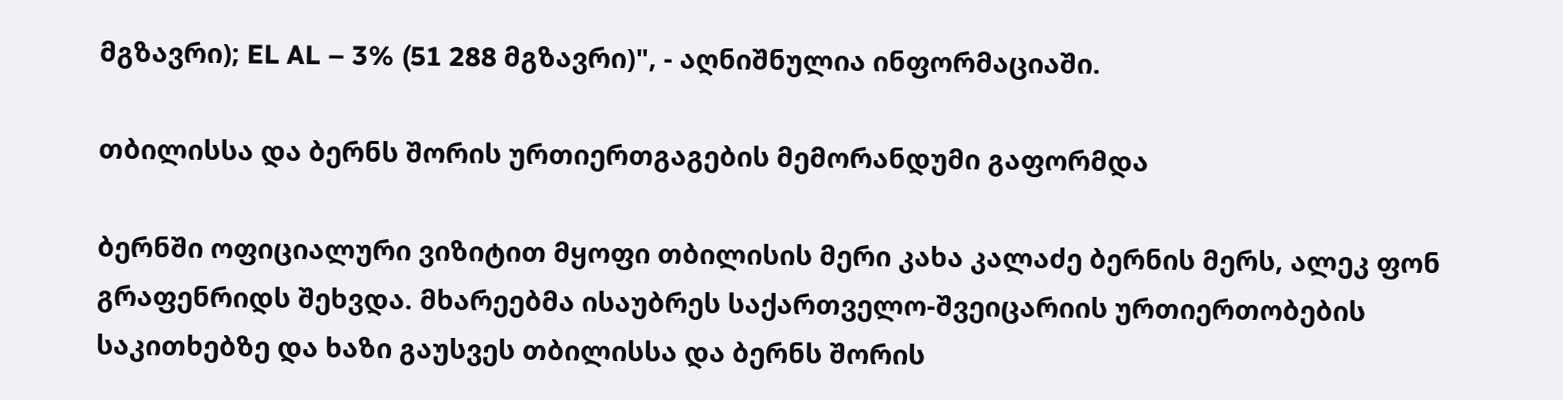მგზავრი); EL AL – 3% (51 288 მგზავრი)", - აღნიშნულია ინფორმაციაში.

თბილისსა და ბერნს შორის ურთიერთგაგების მემორანდუმი გაფორმდა

ბერნში ოფიციალური ვიზიტით მყოფი თბილისის მერი კახა კალაძე ბერნის მერს, ალეკ ფონ გრაფენრიდს შეხვდა. მხარეებმა ისაუბრეს საქართველო-შვეიცარიის ურთიერთობების საკითხებზე და ხაზი გაუსვეს თბილისსა და ბერნს შორის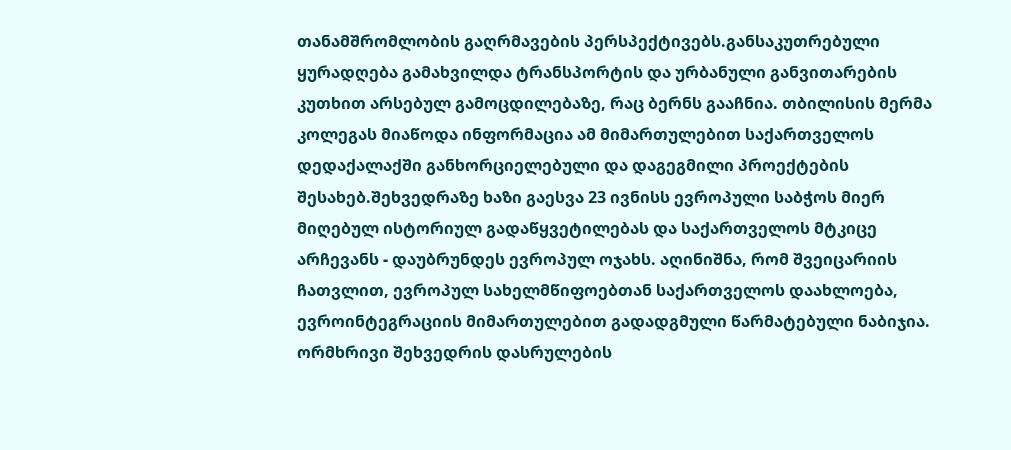თანამშრომლობის გაღრმავების პერსპექტივებს.განსაკუთრებული ყურადღება გამახვილდა ტრანსპორტის და ურბანული განვითარების კუთხით არსებულ გამოცდილებაზე, რაც ბერნს გააჩნია. თბილისის მერმა კოლეგას მიაწოდა ინფორმაცია ამ მიმართულებით საქართველოს დედაქალაქში განხორციელებული და დაგეგმილი პროექტების შესახებ.შეხვედრაზე ხაზი გაესვა 23 ივნისს ევროპული საბჭოს მიერ მიღებულ ისტორიულ გადაწყვეტილებას და საქართველოს მტკიცე არჩევანს - დაუბრუნდეს ევროპულ ოჯახს. აღინიშნა, რომ შვეიცარიის ჩათვლით, ევროპულ სახელმწიფოებთან საქართველოს დაახლოება, ევროინტეგრაციის მიმართულებით გადადგმული წარმატებული ნაბიჯია. ორმხრივი შეხვედრის დასრულების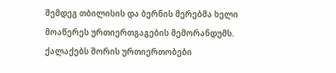შემდეგ თბილისის და ბერნის მერებმა ხელი მოაწერეს ურთიერთგაგების მემორანდუმს. ქალაქებს შორის ურთიერთობები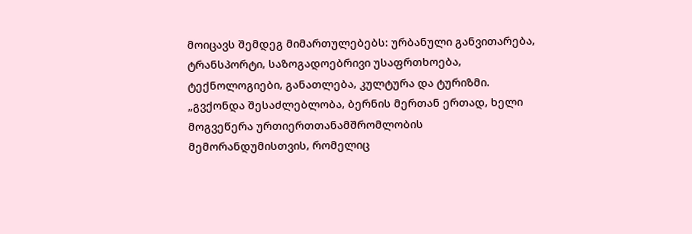მოიცავს შემდეგ მიმართულებებს: ურბანული განვითარება, ტრანსპორტი, საზოგადოებრივი უსაფრთხოება, ტექნოლოგიები, განათლება, კულტურა და ტურიზმი. „გვქონდა შესაძლებლობა, ბერნის მერთან ერთად, ხელი მოგვეწერა ურთიერთთანამშრომლობის მემორანდუმისთვის, რომელიც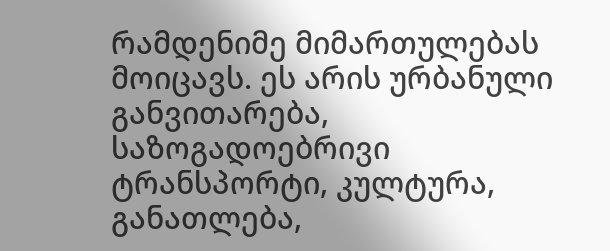რამდენიმე მიმართულებას მოიცავს. ეს არის ურბანული განვითარება, საზოგადოებრივი ტრანსპორტი, კულტურა, განათლება,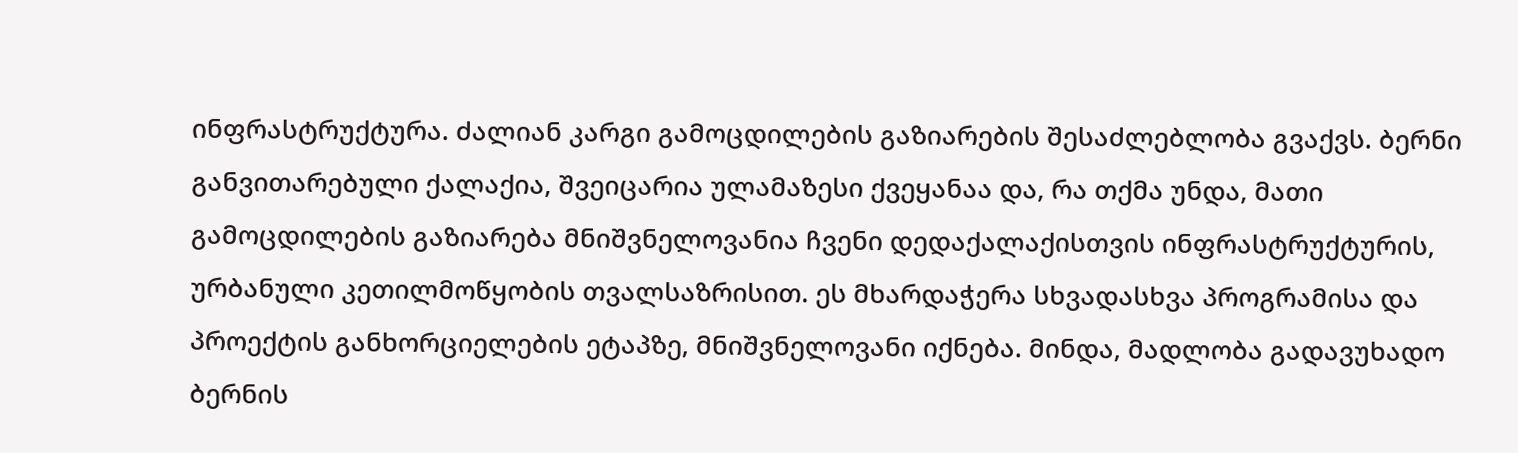ინფრასტრუქტურა. ძალიან კარგი გამოცდილების გაზიარების შესაძლებლობა გვაქვს. ბერნი განვითარებული ქალაქია, შვეიცარია ულამაზესი ქვეყანაა და, რა თქმა უნდა, მათი გამოცდილების გაზიარება მნიშვნელოვანია ჩვენი დედაქალაქისთვის ინფრასტრუქტურის, ურბანული კეთილმოწყობის თვალსაზრისით. ეს მხარდაჭერა სხვადასხვა პროგრამისა და პროექტის განხორციელების ეტაპზე, მნიშვნელოვანი იქნება. მინდა, მადლობა გადავუხადო ბერნის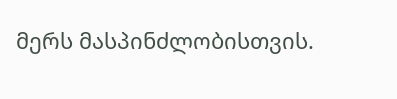მერს მასპინძლობისთვის.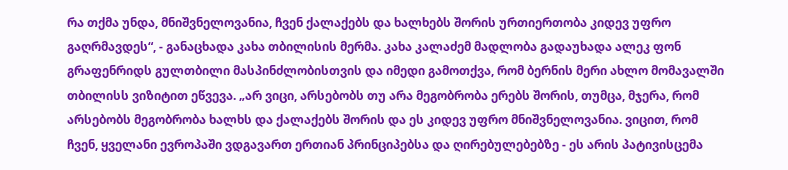რა თქმა უნდა, მნიშვნელოვანია, ჩვენ ქალაქებს და ხალხებს შორის ურთიერთობა კიდევ უფრო გაღრმავდეს“, - განაცხადა კახა თბილისის მერმა. კახა კალაძემ მადლობა გადაუხადა ალეკ ფონ გრაფენრიდს გულთბილი მასპინძლობისთვის და იმედი გამოთქვა, რომ ბერნის მერი ახლო მომავალში თბილისს ვიზიტით ეწვევა. „არ ვიცი, არსებობს თუ არა მეგობრობა ერებს შორის, თუმცა, მჯერა, რომ არსებობს მეგობრობა ხალხს და ქალაქებს შორის და ეს კიდევ უფრო მნიშვნელოვანია. ვიცით, რომ ჩვენ, ყველანი ევროპაში ვდგავართ ერთიან პრინციპებსა და ღირებულებებზე - ეს არის პატივისცემა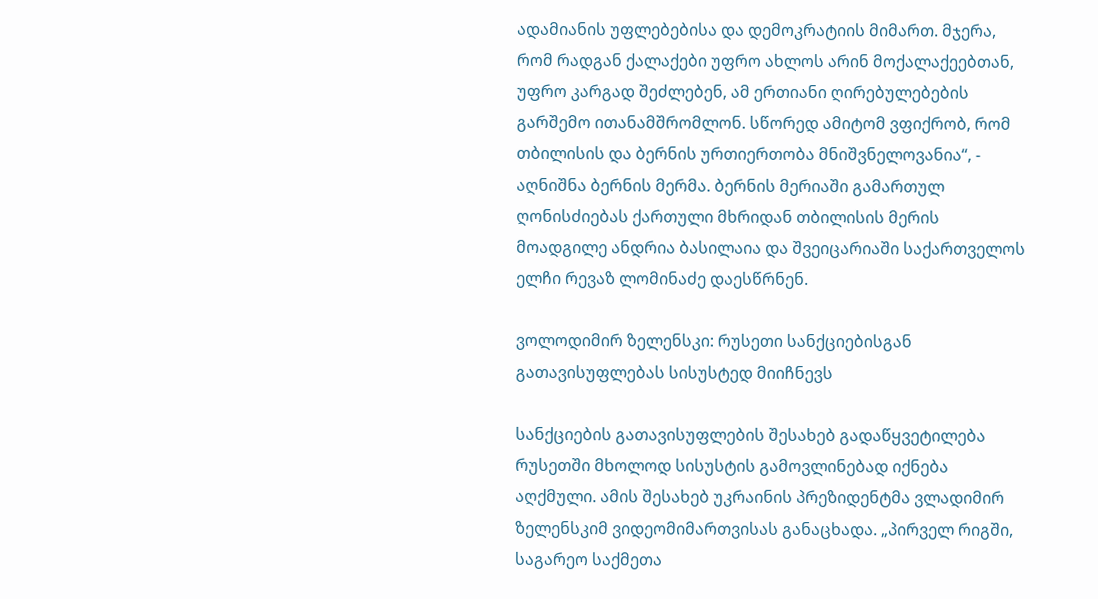ადამიანის უფლებებისა და დემოკრატიის მიმართ. მჯერა, რომ რადგან ქალაქები უფრო ახლოს არინ მოქალაქეებთან, უფრო კარგად შეძლებენ, ამ ერთიანი ღირებულებების გარშემო ითანამშრომლონ. სწორედ ამიტომ ვფიქრობ, რომ თბილისის და ბერნის ურთიერთობა მნიშვნელოვანია“, - აღნიშნა ბერნის მერმა. ბერნის მერიაში გამართულ ღონისძიებას ქართული მხრიდან თბილისის მერის მოადგილე ანდრია ბასილაია და შვეიცარიაში საქართველოს ელჩი რევაზ ლომინაძე დაესწრნენ.

ვოლოდიმირ ზელენსკი: რუსეთი სანქციებისგან გათავისუფლებას სისუსტედ მიიჩნევს

სანქციების გათავისუფლების შესახებ გადაწყვეტილება რუსეთში მხოლოდ სისუსტის გამოვლინებად იქნება აღქმული. ამის შესახებ უკრაინის პრეზიდენტმა ვლადიმირ ზელენსკიმ ვიდეომიმართვისას განაცხადა. „პირველ რიგში, საგარეო საქმეთა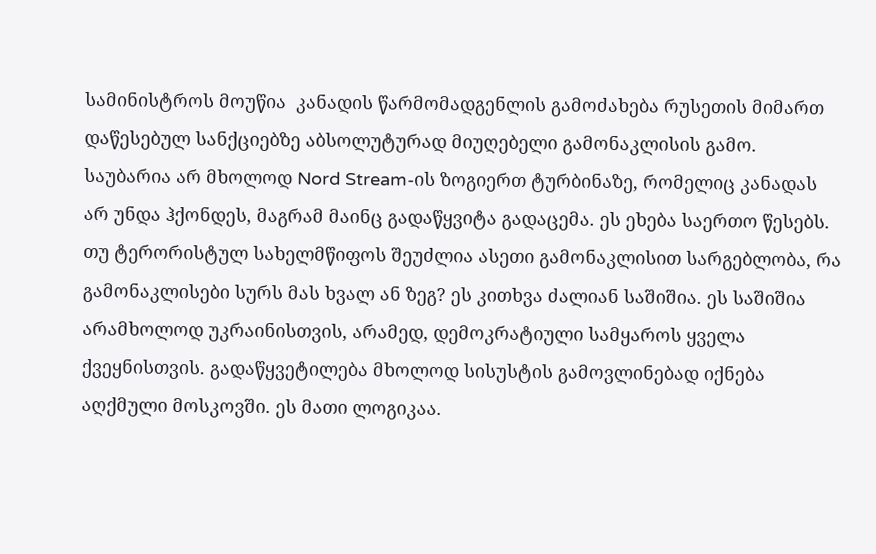სამინისტროს მოუწია  კანადის წარმომადგენლის გამოძახება რუსეთის მიმართ დაწესებულ სანქციებზე აბსოლუტურად მიუღებელი გამონაკლისის გამო. საუბარია არ მხოლოდ Nord Stream-ის ზოგიერთ ტურბინაზე, რომელიც კანადას არ უნდა ჰქონდეს, მაგრამ მაინც გადაწყვიტა გადაცემა. ეს ეხება საერთო წესებს. თუ ტერორისტულ სახელმწიფოს შეუძლია ასეთი გამონაკლისით სარგებლობა, რა გამონაკლისები სურს მას ხვალ ან ზეგ? ეს კითხვა ძალიან საშიშია. ეს საშიშია არამხოლოდ უკრაინისთვის, არამედ, დემოკრატიული სამყაროს ყველა ქვეყნისთვის. გადაწყვეტილება მხოლოდ სისუსტის გამოვლინებად იქნება აღქმული მოსკოვში. ეს მათი ლოგიკაა.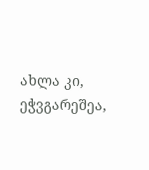ახლა კი, ეჭვგარეშეა,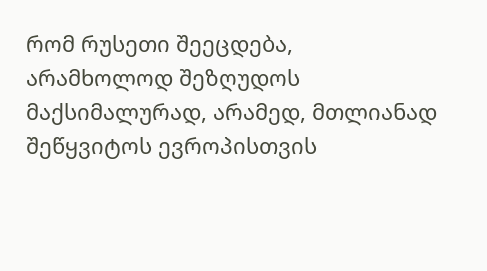რომ რუსეთი შეეცდება, არამხოლოდ შეზღუდოს მაქსიმალურად, არამედ, მთლიანად შეწყვიტოს ევროპისთვის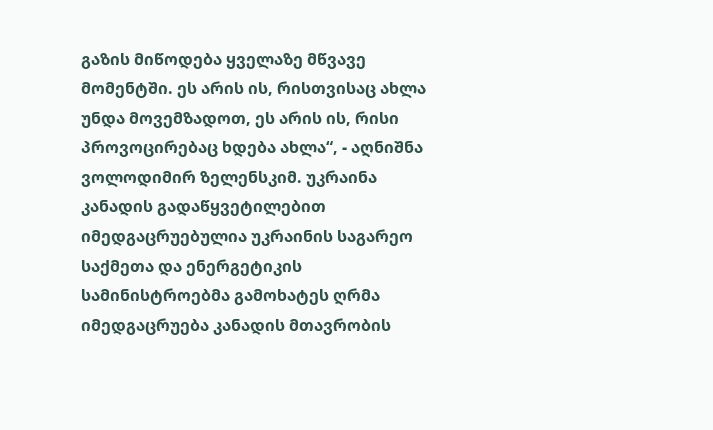გაზის მიწოდება ყველაზე მწვავე მომენტში. ეს არის ის, რისთვისაც ახლა უნდა მოვემზადოთ, ეს არის ის, რისი პროვოცირებაც ხდება ახლა“, - აღნიშნა ვოლოდიმირ ზელენსკიმ. უკრაინა კანადის გადაწყვეტილებით იმედგაცრუებულია უკრაინის საგარეო საქმეთა და ენერგეტიკის სამინისტროებმა გამოხატეს ღრმა იმედგაცრუება კანადის მთავრობის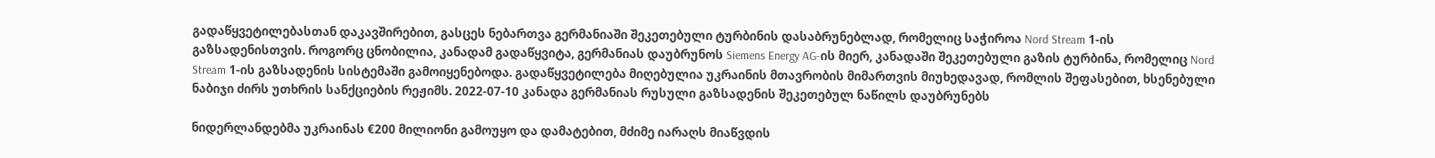გადაწყვეტილებასთან დაკავშირებით, გასცეს ნებართვა გერმანიაში შეკეთებული ტურბინის დასაბრუნებლად, რომელიც საჭიროა Nord Stream 1-ის გაზსადენისთვის. როგორც ცნობილია, კანადამ გადაწყვიტა, გერმანიას დაუბრუნოს Siemens Energy AG-ის მიერ, კანადაში შეკეთებული გაზის ტურბინა, რომელიც Nord Stream 1-ის გაზსადენის სისტემაში გამოიყენებოდა. გადაწყვეტილება მიღებულია უკრაინის მთავრობის მიმართვის მიუხედავად, რომლის შეფასებით, ხსენებული ნაბიჯი ძირს უთხრის სანქციების რეჟიმს. 2022-07-10 კანადა გერმანიას რუსული გაზსადენის შეკეთებულ ნაწილს დაუბრუნებს

ნიდერლანდებმა უკრაინას €200 მილიონი გამოუყო და დამატებით, მძიმე იარაღს მიაწვდის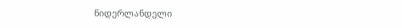ნიდერლანდელი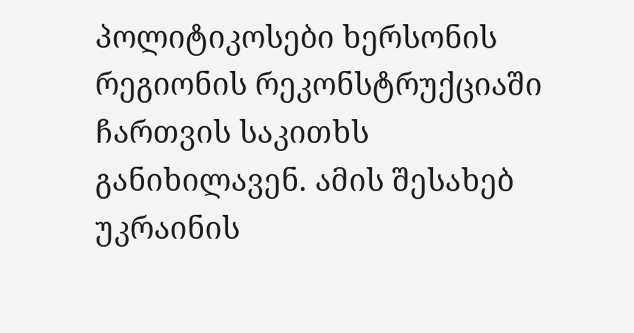პოლიტიკოსები ხერსონის რეგიონის რეკონსტრუქციაში ჩართვის საკითხს განიხილავენ. ამის შესახებ უკრაინის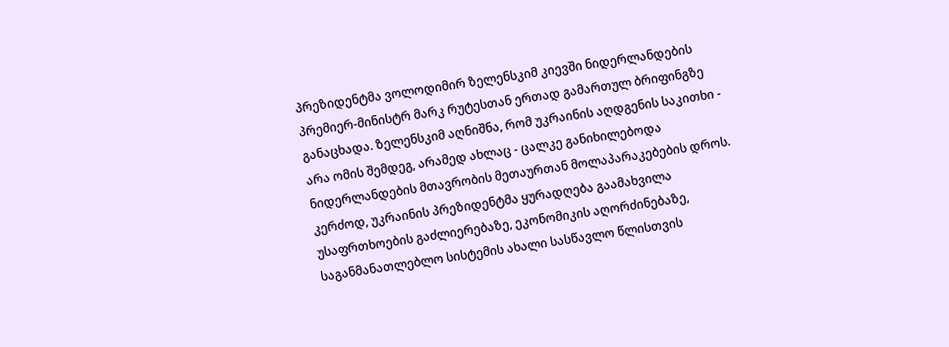პრეზიდენტმა ვოლოდიმირ ზელენსკიმ კიევში ნიდერლანდების პრემიერ-მინისტრ მარკ რუტესთან ერთად გამართულ ბრიფინგზე განაცხადა. ზელენსკიმ აღნიშნა, რომ უკრაინის აღდგენის საკითხი - არა ომის შემდეგ, არამედ ახლაც - ცალკე განიხილებოდა ნიდერლანდების მთავრობის მეთაურთან მოლაპარაკებების დროს. კერძოდ, უკრაინის პრეზიდენტმა ყურადღება გაამახვილა უსაფრთხოების გაძლიერებაზე, ეკონომიკის აღორძინებაზე, საგანმანათლებლო სისტემის ახალი სასწავლო წლისთვის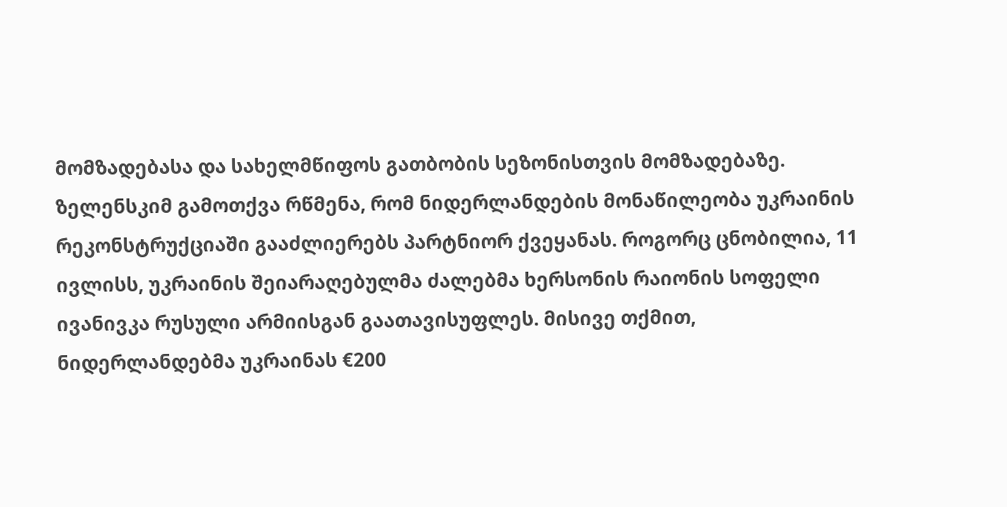მომზადებასა და სახელმწიფოს გათბობის სეზონისთვის მომზადებაზე. ზელენსკიმ გამოთქვა რწმენა, რომ ნიდერლანდების მონაწილეობა უკრაინის რეკონსტრუქციაში გააძლიერებს პარტნიორ ქვეყანას. როგორც ცნობილია, 11 ივლისს, უკრაინის შეიარაღებულმა ძალებმა ხერსონის რაიონის სოფელი ივანივკა რუსული არმიისგან გაათავისუფლეს. მისივე თქმით, ნიდერლანდებმა უკრაინას €200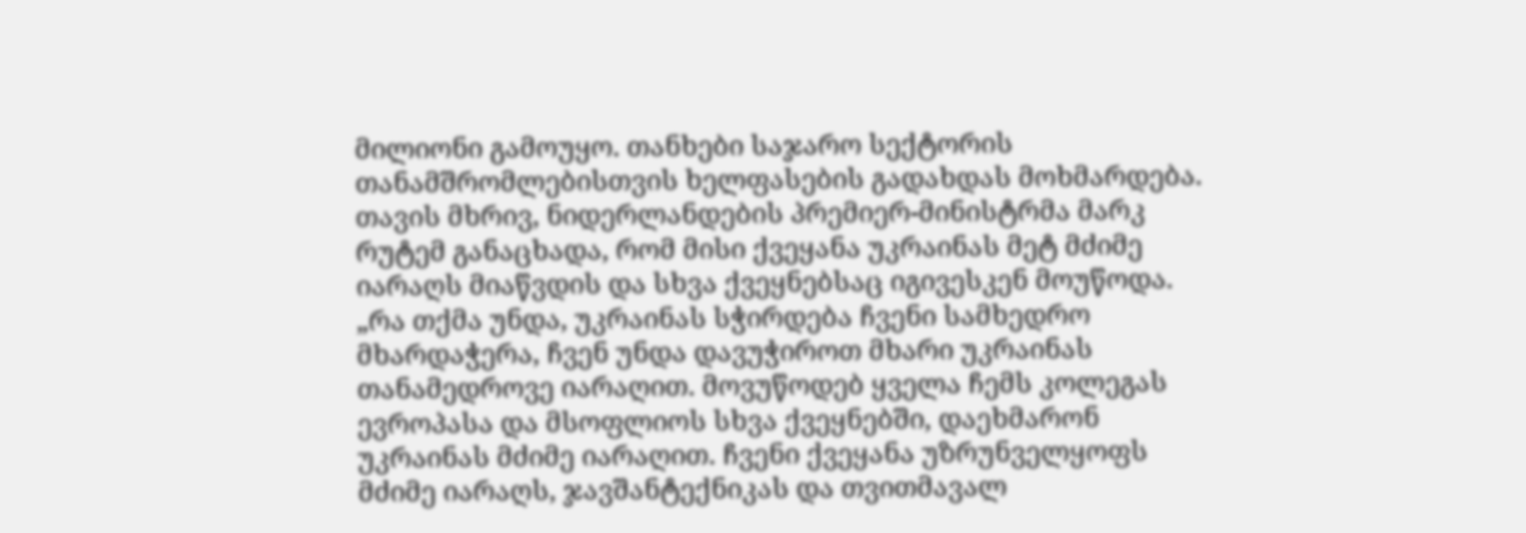მილიონი გამოუყო. თანხები საჯარო სექტორის თანამშრომლებისთვის ხელფასების გადახდას მოხმარდება. თავის მხრივ, ნიდერლანდების პრემიერ-მინისტრმა მარკ რუტემ განაცხადა, რომ მისი ქვეყანა უკრაინას მეტ მძიმე იარაღს მიაწვდის და სხვა ქვეყნებსაც იგივესკენ მოუწოდა. „რა თქმა უნდა, უკრაინას სჭირდება ჩვენი სამხედრო მხარდაჭერა, ჩვენ უნდა დავუჭიროთ მხარი უკრაინას თანამედროვე იარაღით. მოვუწოდებ ყველა ჩემს კოლეგას ევროპასა და მსოფლიოს სხვა ქვეყნებში, დაეხმარონ უკრაინას მძიმე იარაღით. ჩვენი ქვეყანა უზრუნველყოფს მძიმე იარაღს, ჯავშანტექნიკას და თვითმავალ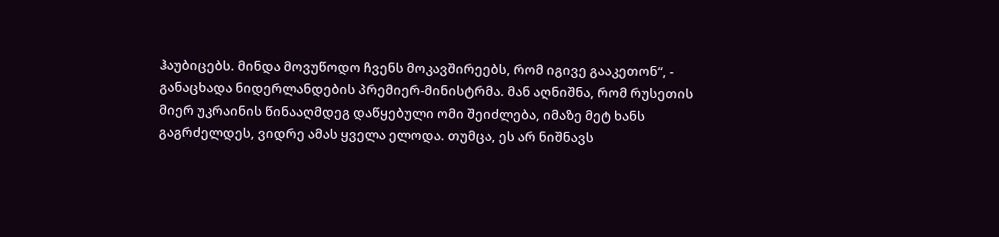ჰაუბიცებს. მინდა მოვუწოდო ჩვენს მოკავშირეებს, რომ იგივე გააკეთონ“, - განაცხადა ნიდერლანდების პრემიერ-მინისტრმა. მან აღნიშნა, რომ რუსეთის მიერ უკრაინის წინააღმდეგ დაწყებული ომი შეიძლება, იმაზე მეტ ხანს გაგრძელდეს, ვიდრე ამას ყველა ელოდა. თუმცა, ეს არ ნიშნავს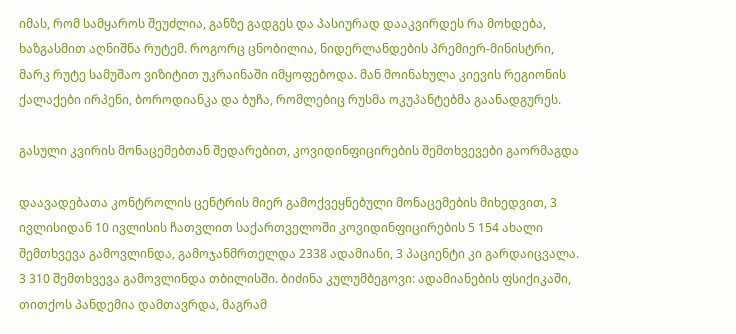იმას, რომ სამყაროს შეუძლია, განზე გადგეს და პასიურად დააკვირდეს რა მოხდება, ხაზგასმით აღნიშნა რუტემ. როგორც ცნობილია, ნიდერლანდების პრემიერ-მინისტრი, მარკ რუტე სამუშაო ვიზიტით უკრაინაში იმყოფებოდა. მან მოინახულა კიევის რეგიონის ქალაქები ირპენი, ბოროდიანკა და ბუჩა, რომლებიც რუსმა ოკუპანტებმა გაანადგურეს.

გასული კვირის მონაცემებთან შედარებით, კოვიდინფიცირების შემთხვევები გაორმაგდა

დაავადებათა კონტროლის ცენტრის მიერ გამოქვეყნებული მონაცემების მიხედვით, 3 ივლისიდან 10 ივლისის ჩათვლით საქართველოში კოვიდინფიცირების 5 154 ახალი შემთხვევა გამოვლინდა, გამოჯანმრთელდა 2338 ადამიანი, 3 პაციენტი კი გარდაიცვალა. 3 310 შემთხვევა გამოვლინდა თბილისში. ბიძინა კულუმბეგოვი: ადამიანების ფსიქიკაში, თითქოს პანდემია დამთავრდა, მაგრამ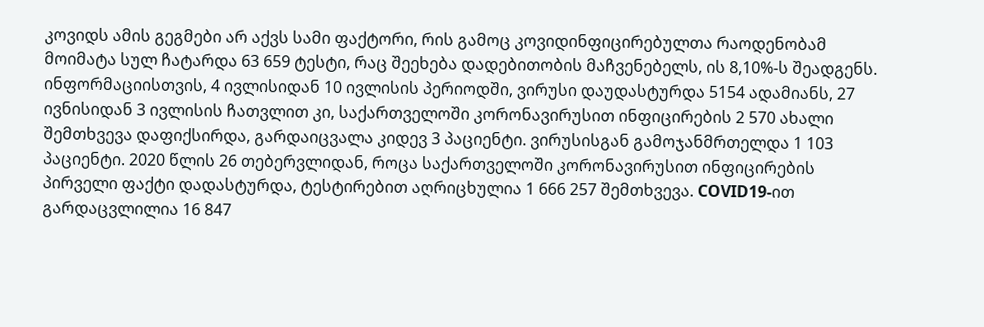კოვიდს ამის გეგმები არ აქვს სამი ფაქტორი, რის გამოც კოვიდინფიცირებულთა რაოდენობამ მოიმატა სულ ჩატარდა 63 659 ტესტი, რაც შეეხება დადებითობის მაჩვენებელს, ის 8,10%-ს შეადგენს. ინფორმაციისთვის, 4 ივლისიდან 10 ივლისის პერიოდში, ვირუსი დაუდასტურდა 5154 ადამიანს, 27 ივნისიდან 3 ივლისის ჩათვლით კი, საქართველოში კორონავირუსით ინფიცირების 2 570 ახალი შემთხვევა დაფიქსირდა, გარდაიცვალა კიდევ 3 პაციენტი. ვირუსისგან გამოჯანმრთელდა 1 103 პაციენტი. 2020 წლის 26 თებერვლიდან, როცა საქართველოში კორონავირუსით ინფიცირების პირველი ფაქტი დადასტურდა, ტესტირებით აღრიცხულია 1 666 257 შემთხვევა. COVID19-ით გარდაცვლილია 16 847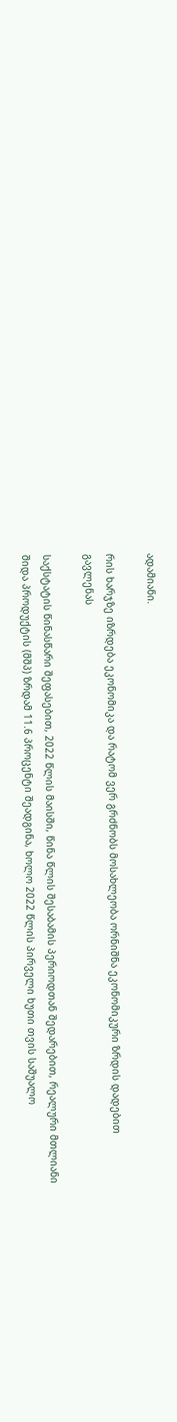ადამიანი.

რის ხარჯზე იზრდება ეკონომიკა და რატომ ვერ გრძნობს მოსახლეობა ორნიშნა ეკონომიკური ზრდის დადებით გავლენას

საქსტატის წინასწარი შეფასებით, 2022 წლის მაისში, წინა წლის შესაბამის პერიოდთან შედარებით, რეალური მთლიანი შიდა პროდუქტის (მშპ) ზრდამ 11.6 პროცენტი შეადგინა, ხოლო 2022 წლის პირველი ხუთი თვის საშუალო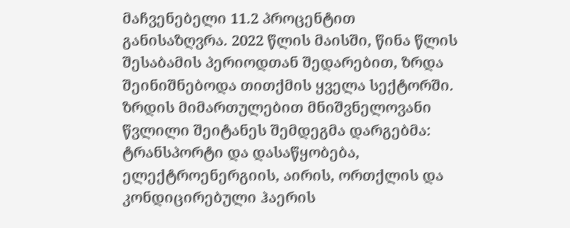მაჩვენებელი 11.2 პროცენტით განისაზღვრა. 2022 წლის მაისში, წინა წლის შესაბამის პერიოდთან შედარებით, ზრდა შეინიშნებოდა თითქმის ყველა სექტორში. ზრდის მიმართულებით მნიშვნელოვანი წვლილი შეიტანეს შემდეგმა დარგებმა: ტრანსპორტი და დასაწყობება, ელექტროენერგიის, აირის, ორთქლის და კონდიცირებული ჰაერის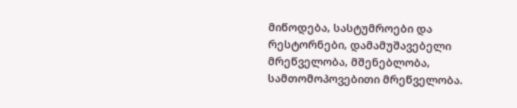მიწოდება, სასტუმროები და რესტორნები, დამამუშავებელი მრეწველობა, მშენებლობა, სამთომოპოვებითი მრეწველობა.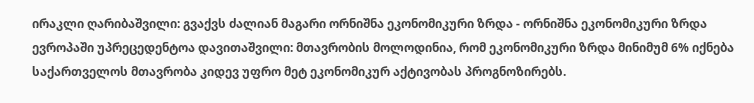ირაკლი ღარიბაშვილი: გვაქვს ძალიან მაგარი ორნიშნა ეკონომიკური ზრდა - ორნიშნა ეკონომიკური ზრდა ევროპაში უპრეცედენტოა დავითაშვილი: მთავრობის მოლოდინია, რომ ეკონომიკური ზრდა მინიმუმ 6% იქნება საქართველოს მთავრობა კიდევ უფრო მეტ ეკონომიკურ აქტივობას პროგნოზირებს.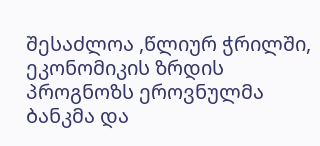შესაძლოა ,წლიურ ჭრილში, ეკონომიკის ზრდის პროგნოზს ეროვნულმა ბანკმა და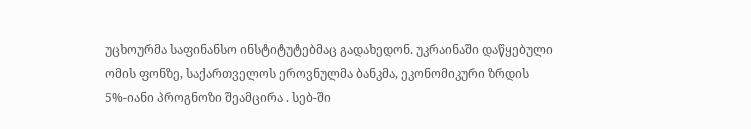უცხოურმა საფინანსო ინსტიტუტებმაც გადახედონ. უკრაინაში დაწყებული ომის ფონზე, საქართველოს ეროვნულმა ბანკმა, ეკონომიკური ზრდის 5%-იანი პროგნოზი შეამცირა . სებ-ში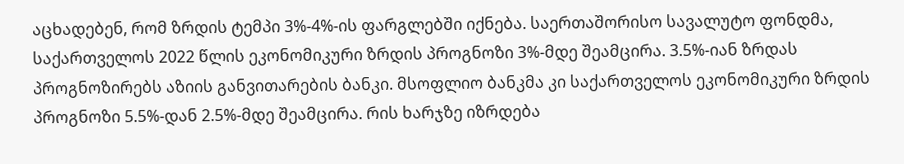აცხადებენ, რომ ზრდის ტემპი 3%-4%-ის ფარგლებში იქნება. საერთაშორისო სავალუტო ფონდმა, საქართველოს 2022 წლის ეკონომიკური ზრდის პროგნოზი 3%-მდე შეამცირა. 3.5%-იან ზრდას პროგნოზირებს აზიის განვითარების ბანკი. მსოფლიო ბანკმა კი საქართველოს ეკონომიკური ზრდის პროგნოზი 5.5%-დან 2.5%-მდე შეამცირა. რის ხარჯზე იზრდება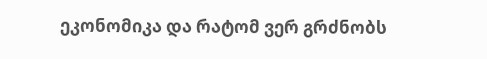ეკონომიკა და რატომ ვერ გრძნობს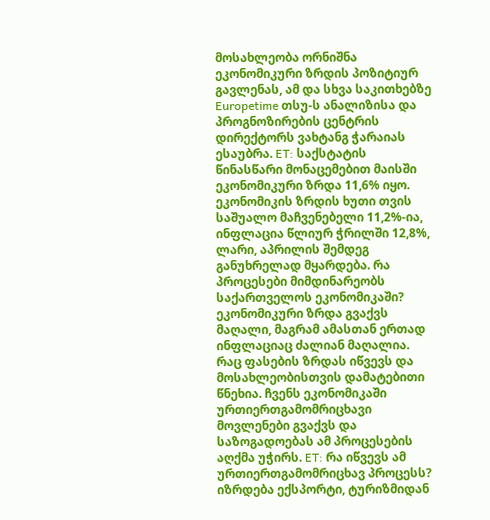მოსახლეობა ორნიშნა ეკონომიკური ზრდის პოზიტიურ გავლენას, ამ და სხვა საკითხებზე Europetime თსუ-ს ანალიზისა და პროგნოზირების ცენტრის დირექტორს ვახტანგ ჭარაიას ესაუბრა. ET: საქსტატის წინასწარი მონაცემებით მაისში ეკონომიკური ზრდა 11,6% იყო. ეკონომიკის ზრდის ხუთი თვის საშუალო მაჩვენებელი 11,2%-ია, ინფლაცია წლიურ ჭრილში 12,8%, ლარი, აპრილის შემდეგ განუხრელად მყარდება. რა პროცესები მიმდინარეობს საქართველოს ეკონომიკაში? ეკონომიკური ზრდა გვაქვს მაღალი, მაგრამ ამასთან ერთად ინფლაციაც ძალიან მაღალია. რაც ფასების ზრდას იწვევს და მოსახლეობისთვის დამატებითი წნეხია. ჩვენს ეკონომიკაში ურთიერთგამომრიცხავი მოვლენები გვაქვს და საზოგადოებას ამ პროცესების აღქმა უჭირს. ET: რა იწვევს ამ ურთიერთგამომრიცხავ პროცესს? იზრდება ექსპორტი, ტურიზმიდან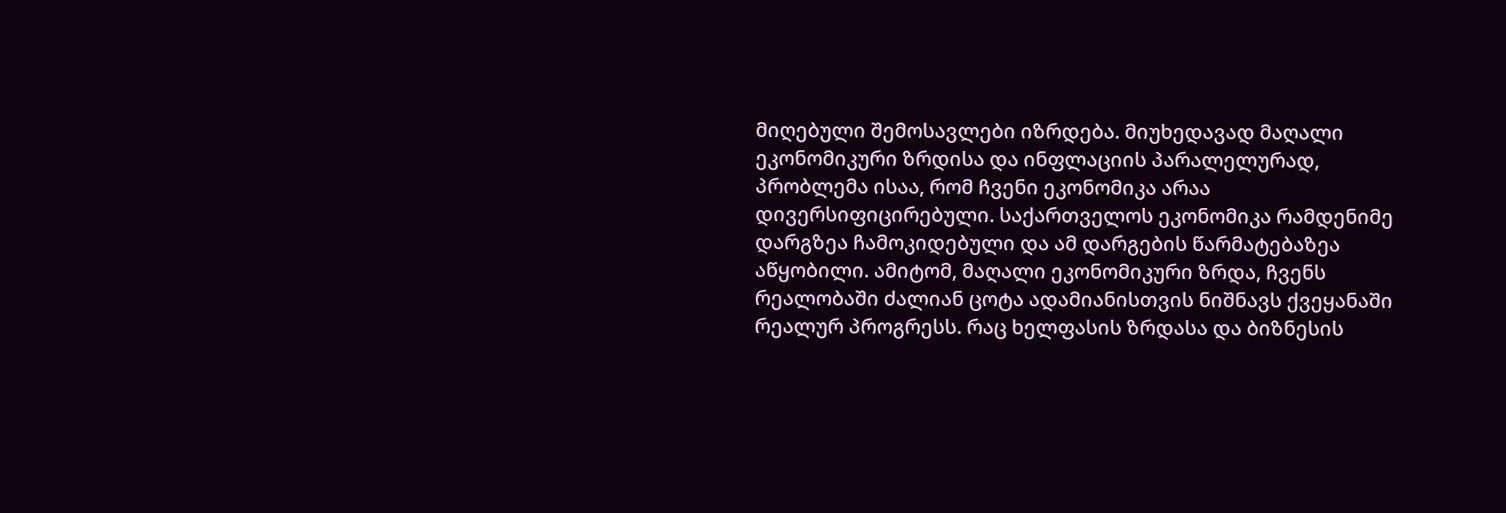მიღებული შემოსავლები იზრდება. მიუხედავად მაღალი ეკონომიკური ზრდისა და ინფლაციის პარალელურად, პრობლემა ისაა, რომ ჩვენი ეკონომიკა არაა დივერსიფიცირებული. საქართველოს ეკონომიკა რამდენიმე დარგზეა ჩამოკიდებული და ამ დარგების წარმატებაზეა აწყობილი. ამიტომ, მაღალი ეკონომიკური ზრდა, ჩვენს რეალობაში ძალიან ცოტა ადამიანისთვის ნიშნავს ქვეყანაში რეალურ პროგრესს. რაც ხელფასის ზრდასა და ბიზნესის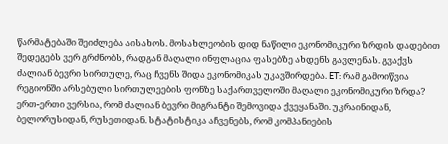წარმატებაში შეიძლება აისახოს. მოსახლეობის დიდ ნაწილი ეკონომიკური ზრდის დადებით შედეგებს ვერ გრძნობს, რადგან მაღალი ინფლაცია ფასებზე ახდენს გავლენას. გვაქვს ძალიან ბევრი სირთულე, რაც ჩვენს შიდა ეკონომიკას უკავშირდება. ET: რამ გამოიწვია რეგიონში არსებული სირთულეების ფონზე საქართველოში მაღალი ეკონომიკური ზრდა? ერთ-ერთი ვერსია, რომ ძალიან ბევრი მიგრანტი შემოვიდა ქვეყანაში. უკრაინიდან, ბელორუსიდან, რუსეთიდან. სტატისტიკა აჩვენებს, რომ კომპანიების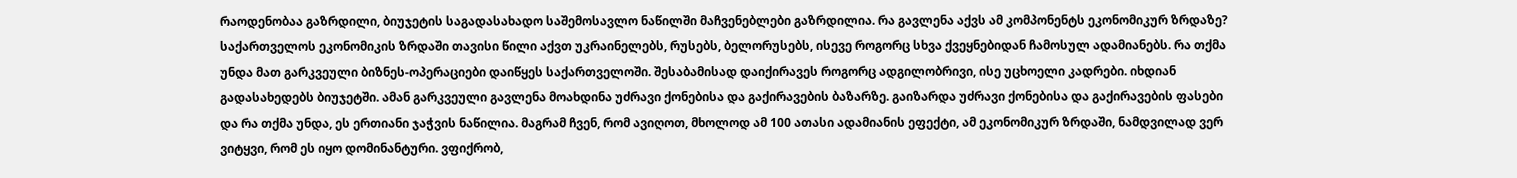რაოდენობაა გაზრდილი, ბიუჯეტის საგადასახადო საშემოსავლო ნაწილში მაჩვენებლები გაზრდილია. რა გავლენა აქვს ამ კომპონენტს ეკონომიკურ ზრდაზე? საქართველოს ეკონომიკის ზრდაში თავისი წილი აქვთ უკრაინელებს, რუსებს, ბელორუსებს, ისევე როგორც სხვა ქვეყნებიდან ჩამოსულ ადამიანებს. რა თქმა უნდა მათ გარკვეული ბიზნეს-ოპერაციები დაიწყეს საქართველოში. შესაბამისად დაიქირავეს როგორც ადგილობრივი, ისე უცხოელი კადრები. იხდიან გადასახედებს ბიუჯეტში. ამან გარკვეული გავლენა მოახდინა უძრავი ქონებისა და გაქირავების ბაზარზე. გაიზარდა უძრავი ქონებისა და გაქირავების ფასები და რა თქმა უნდა, ეს ერთიანი ჯაჭვის ნაწილია. მაგრამ ჩვენ, რომ ავიღოთ, მხოლოდ ამ 100 ათასი ადამიანის ეფექტი, ამ ეკონომიკურ ზრდაში, ნამდვილად ვერ ვიტყვი, რომ ეს იყო დომინანტური. ვფიქრობ,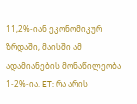11,2%-იან ეკონომიკურ ზრდაში, მაისში ამ ადამიანების მონაწილეობა 1-2%-ია. ET: რა არის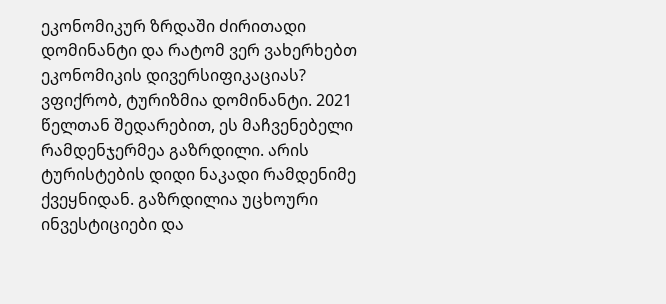ეკონომიკურ ზრდაში ძირითადი დომინანტი და რატომ ვერ ვახერხებთ ეკონომიკის დივერსიფიკაციას? ვფიქრობ, ტურიზმია დომინანტი. 2021 წელთან შედარებით, ეს მაჩვენებელი რამდენჯერმეა გაზრდილი. არის ტურისტების დიდი ნაკადი რამდენიმე ქვეყნიდან. გაზრდილია უცხოური ინვესტიციები და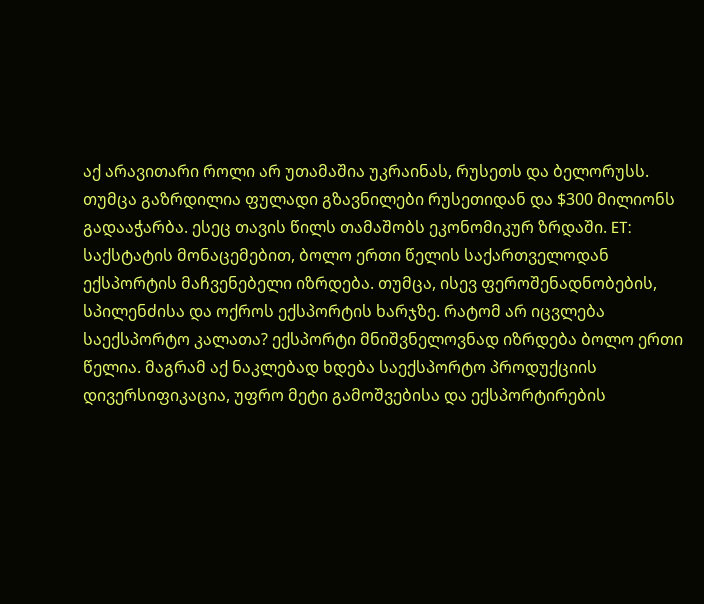აქ არავითარი როლი არ უთამაშია უკრაინას, რუსეთს და ბელორუსს. თუმცა გაზრდილია ფულადი გზავნილები რუსეთიდან და $300 მილიონს გადააჭარბა. ესეც თავის წილს თამაშობს ეკონომიკურ ზრდაში. ET: საქსტატის მონაცემებით, ბოლო ერთი წელის საქართველოდან ექსპორტის მაჩვენებელი იზრდება. თუმცა, ისევ ფეროშენადნობების, სპილენძისა და ოქროს ექსპორტის ხარჯზე. რატომ არ იცვლება საექსპორტო კალათა? ექსპორტი მნიშვნელოვნად იზრდება ბოლო ერთი წელია. მაგრამ აქ ნაკლებად ხდება საექსპორტო პროდუქციის დივერსიფიკაცია, უფრო მეტი გამოშვებისა და ექსპორტირების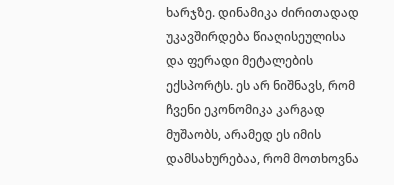ხარჯზე. დინამიკა ძირითადად უკავშირდება წიაღისეულისა და ფერადი მეტალების ექსპორტს. ეს არ ნიშნავს, რომ ჩვენი ეკონომიკა კარგად მუშაობს, არამედ ეს იმის დამსახურებაა, რომ მოთხოვნა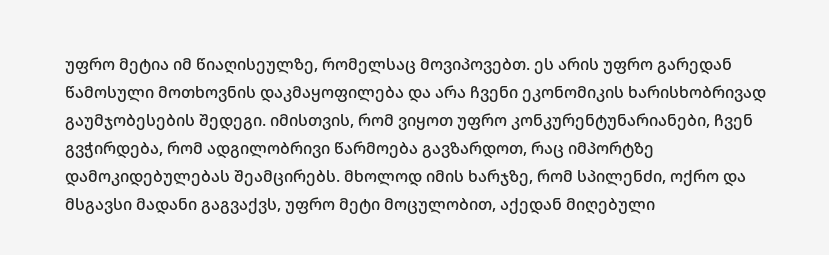უფრო მეტია იმ წიაღისეულზე, რომელსაც მოვიპოვებთ. ეს არის უფრო გარედან წამოსული მოთხოვნის დაკმაყოფილება და არა ჩვენი ეკონომიკის ხარისხობრივად გაუმჯობესების შედეგი. იმისთვის, რომ ვიყოთ უფრო კონკურენტუნარიანები, ჩვენ გვჭირდება, რომ ადგილობრივი წარმოება გავზარდოთ, რაც იმპორტზე დამოკიდებულებას შეამცირებს. მხოლოდ იმის ხარჯზე, რომ სპილენძი, ოქრო და მსგავსი მადანი გაგვაქვს, უფრო მეტი მოცულობით, აქედან მიღებული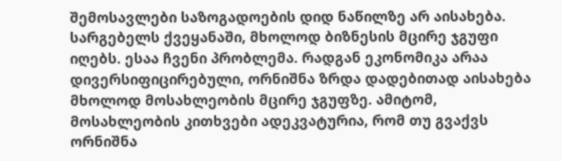შემოსავლები საზოგადოების დიდ ნაწილზე არ აისახება. სარგებელს ქვეყანაში, მხოლოდ ბიზნესის მცირე ჯგუფი იღებს. ესაა ჩვენი პრობლემა. რადგან ეკონომიკა არაა დივერსიფიცირებული, ორნიშნა ზრდა დადებითად აისახება მხოლოდ მოსახლეობის მცირე ჯგუფზე. ამიტომ, მოსახლეობის კითხვები ადეკვატურია, რომ თუ გვაქვს ორნიშნა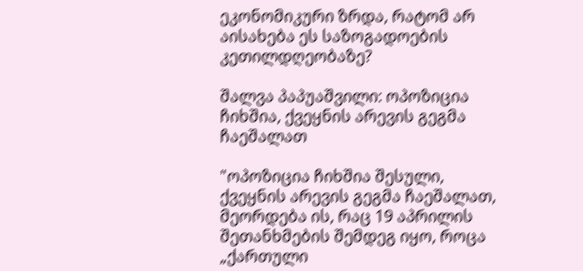ეკონომიკური ზრდა, რატომ არ აისახება ეს საზოგადოების კეთილდღეობაზე?

შალვა პაპუაშვილი: ოპოზიცია ჩიხშია, ქვეყნის არევის გეგმა ჩაეშალათ

"ოპოზიცია ჩიხშია შესული, ქვეყნის არევის გეგმა ჩაეშალათ, მეორდება ის, რაც 19 აპრილის შეთანხმების შემდეგ იყო, როცა „ქართული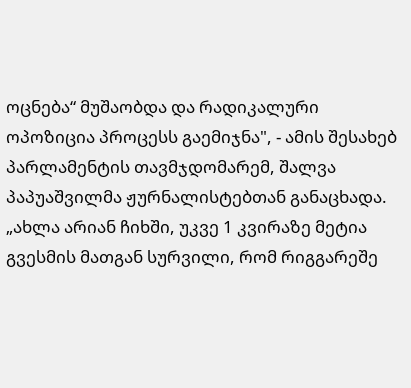ოცნება“ მუშაობდა და რადიკალური ოპოზიცია პროცესს გაემიჯნა", - ამის შესახებ პარლამენტის თავმჯდომარემ, შალვა პაპუაშვილმა ჟურნალისტებთან განაცხადა. „ახლა არიან ჩიხში, უკვე 1 კვირაზე მეტია გვესმის მათგან სურვილი, რომ რიგგარეშე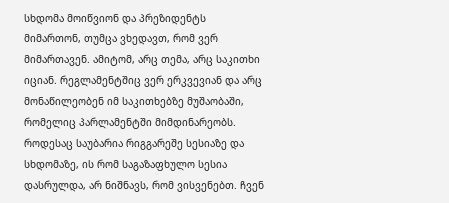სხდომა მოიწვიონ და პრეზიდენტს მიმართონ, თუმცა ვხედავთ, რომ ვერ მიმართავენ. ამიტომ, არც თემა, არც საკითხი იციან. რეგლამენტშიც ვერ ერკვევიან და არც მონაწილეობენ იმ საკითხებზე მუშაობაში, რომელიც პარლამენტში მიმდინარეობს. როდესაც საუბარია რიგგარეშე სესიაზე და სხდომაზე, ის რომ საგაზაფხულო სესია დასრულდა, არ ნიშნავს, რომ ვისვენებთ. ჩვენ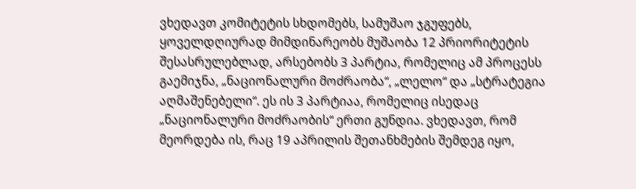ვხედავთ კომიტეტის სხდომებს, სამუშაო ჯგუფებს, ყოველდღიურად მიმდინარეობს მუშაობა 12 პრიორიტეტის შესასრულებლად, არსებობს 3 პარტია, რომელიც ამ პროცესს გაემიჯნა, „ნაციონალური მოძრაობა“, „ლელო“ და „სტრატეგია აღმაშენებელი“. ეს ის 3 პარტიაა, რომელიც ისედაც „ნაციონალური მოძრაობის“ ერთი გუნდია. ვხედავთ, რომ მეორდება ის, რაც 19 აპრილის შეთანხმების შემდეგ იყო,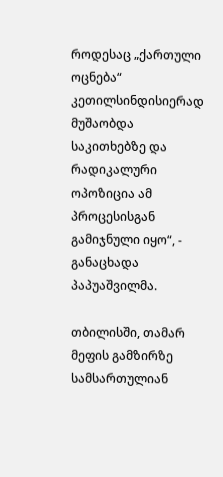როდესაც „ქართული ოცნება“ კეთილსინდისიერად მუშაობდა საკითხებზე და რადიკალური ოპოზიცია ამ პროცესისგან გამიჯნული იყო“, - განაცხადა პაპუაშვილმა.

თბილისში, თამარ მეფის გამზირზე სამსართულიან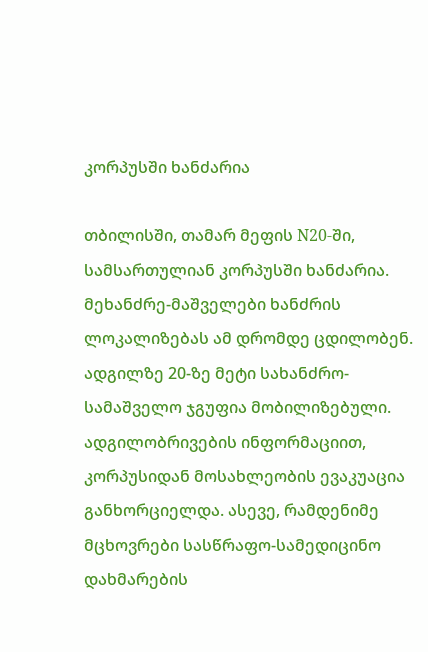კორპუსში ხანძარია

თბილისში, თამარ მეფის N20-ში, სამსართულიან კორპუსში ხანძარია. მეხანძრე-მაშველები ხანძრის ლოკალიზებას ამ დრომდე ცდილობენ. ადგილზე 20-ზე მეტი სახანძრო-სამაშველო ჯგუფია მობილიზებული. ადგილობრივების ინფორმაციით, კორპუსიდან მოსახლეობის ევაკუაცია განხორციელდა. ასევე, რამდენიმე მცხოვრები სასწრაფო-სამედიცინო დახმარების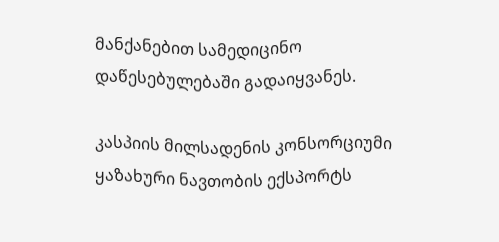მანქანებით სამედიცინო დაწესებულებაში გადაიყვანეს.

კასპიის მილსადენის კონსორციუმი ყაზახური ნავთობის ექსპორტს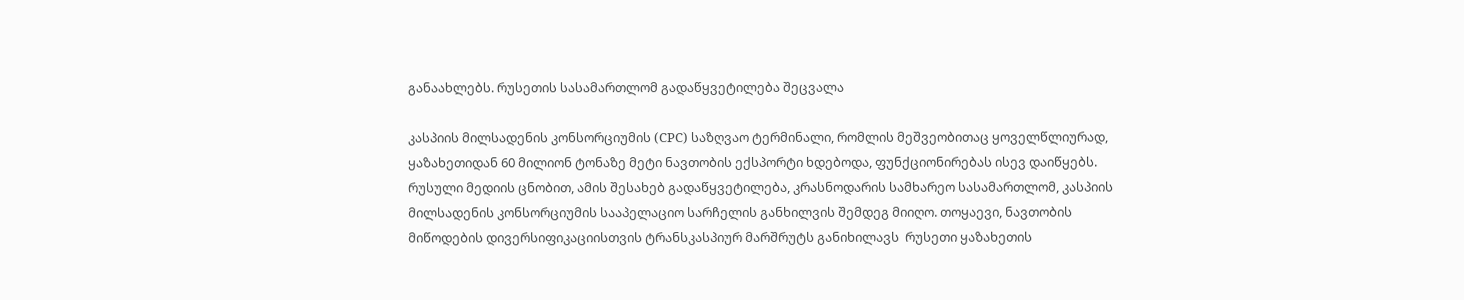განაახლებს. რუსეთის სასამართლომ გადაწყვეტილება შეცვალა

კასპიის მილსადენის კონსორციუმის (CPC) საზღვაო ტერმინალი, რომლის მეშვეობითაც ყოველწლიურად, ყაზახეთიდან 60 მილიონ ტონაზე მეტი ნავთობის ექსპორტი ხდებოდა, ფუნქციონირებას ისევ დაიწყებს. რუსული მედიის ცნობით, ამის შესახებ გადაწყვეტილება, კრასნოდარის სამხარეო სასამართლომ, კასპიის მილსადენის კონსორციუმის სააპელაციო სარჩელის განხილვის შემდეგ მიიღო. თოყაევი, ნავთობის მიწოდების დივერსიფიკაციისთვის ტრანსკასპიურ მარშრუტს განიხილავს  რუსეთი ყაზახეთის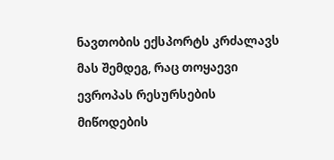ნავთობის ექსპორტს კრძალავს მას შემდეგ, რაც თოყაევი ევროპას რესურსების მიწოდების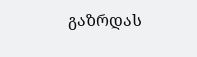გაზრდას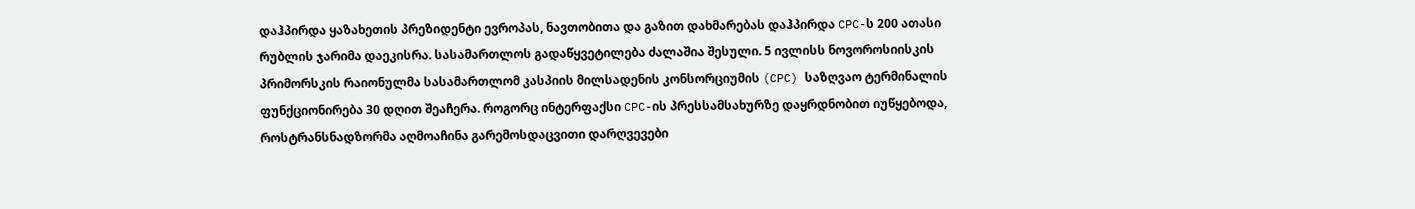დაჰპირდა ყაზახეთის პრეზიდენტი ევროპას, ნავთობითა და გაზით დახმარებას დაჰპირდა CPC-ს 200 ათასი რუბლის ჯარიმა დაეკისრა. სასამართლოს გადაწყვეტილება ძალაშია შესული. 5 ივლისს ნოვოროსიისკის პრიმორსკის რაიონულმა სასამართლომ კასპიის მილსადენის კონსორციუმის (CPC) საზღვაო ტერმინალის ფუნქციონირება 30 დღით შეაჩერა. როგორც ინტერფაქსი CPC-ის პრესსამსახურზე დაყრდნობით იუწყებოდა, როსტრანსნადზორმა აღმოაჩინა გარემოსდაცვითი დარღვევები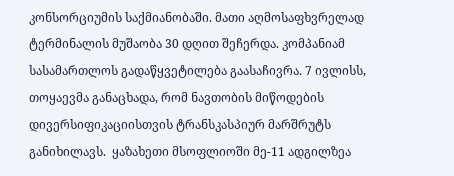კონსორციუმის საქმიანობაში. მათი აღმოსაფხვრელად ტერმინალის მუშაობა 30 დღით შეჩერდა. კომპანიამ სასამართლოს გადაწყვეტილება გაასაჩივრა. 7 ივლისს, თოყაევმა განაცხადა, რომ ნავთობის მიწოდების დივერსიფიკაციისთვის ტრანსკასპიურ მარშრუტს განიხილავს.  ყაზახეთი მსოფლიოში მე-11 ადგილზეა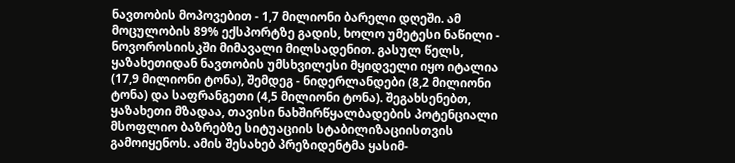ნავთობის მოპოვებით - 1,7 მილიონი ბარელი დღეში. ამ მოცულობის 89% ექსპორტზე გადის, ხოლო უმეტესი ნაწილი - ნოვოროსიისკში მიმავალი მილსადენით. გასულ წელს, ყაზახეთიდან ნავთობის უმსხვილესი მყიდველი იყო იტალია (17,9 მილიონი ტონა), შემდეგ - ნიდერლანდები (8,2 მილიონი ტონა) და საფრანგეთი (4,5 მილიონი ტონა). შეგახსენებთ, ყაზახეთი მზადაა, თავისი ნახშირწყალბადების პოტენციალი მსოფლიო ბაზრებზე სიტუაციის სტაბილიზაციისთვის გამოიყენოს. ამის შესახებ პრეზიდენტმა ყასიმ-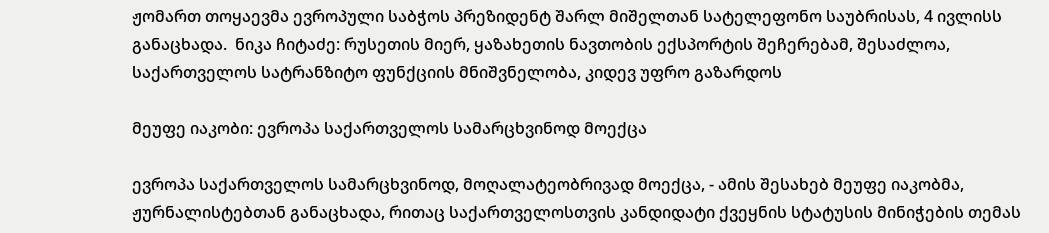ჟომართ თოყაევმა ევროპული საბჭოს პრეზიდენტ შარლ მიშელთან სატელეფონო საუბრისას, 4 ივლისს განაცხადა.  ნიკა ჩიტაძე: რუსეთის მიერ, ყაზახეთის ნავთობის ექსპორტის შეჩერებამ, შესაძლოა, საქართველოს სატრანზიტო ფუნქციის მნიშვნელობა, კიდევ უფრო გაზარდოს

მეუფე იაკობი: ევროპა საქართველოს სამარცხვინოდ მოექცა

ევროპა საქართველოს სამარცხვინოდ, მოღალატეობრივად მოექცა, - ამის შესახებ მეუფე იაკობმა, ჟურნალისტებთან განაცხადა, რითაც საქართველოსთვის კანდიდატი ქვეყნის სტატუსის მინიჭების თემას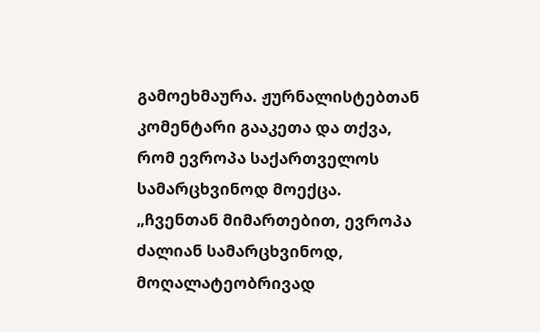გამოეხმაურა. ჟურნალისტებთან კომენტარი გააკეთა და თქვა, რომ ევროპა საქართველოს სამარცხვინოდ მოექცა. „ჩვენთან მიმართებით, ევროპა ძალიან სამარცხვინოდ, მოღალატეობრივად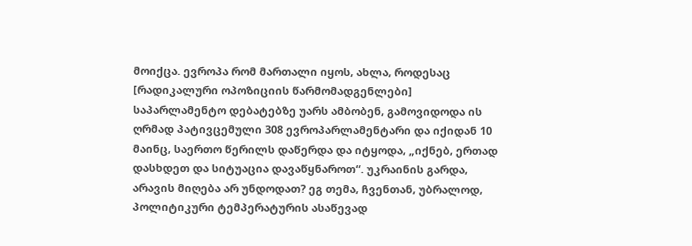მოიქცა. ევროპა რომ მართალი იყოს, ახლა, როდესაც [რადიკალური ოპოზიციის წარმომადგენლები] საპარლამენტო დებატებზე უარს ამბობენ, გამოვიდოდა ის ღრმად პატივცემული 308 ევროპარლამენტარი და იქიდან 10 მაინც, საერთო წერილს დაწერდა და იტყოდა, „იქნებ, ერთად დასხდეთ და სიტუაცია დავაწყნაროთ“. უკრაინის გარდა, არავის მიღება არ უნდოდათ? ეგ თემა, ჩვენთან, უბრალოდ, პოლიტიკური ტემპერატურის ასაწევად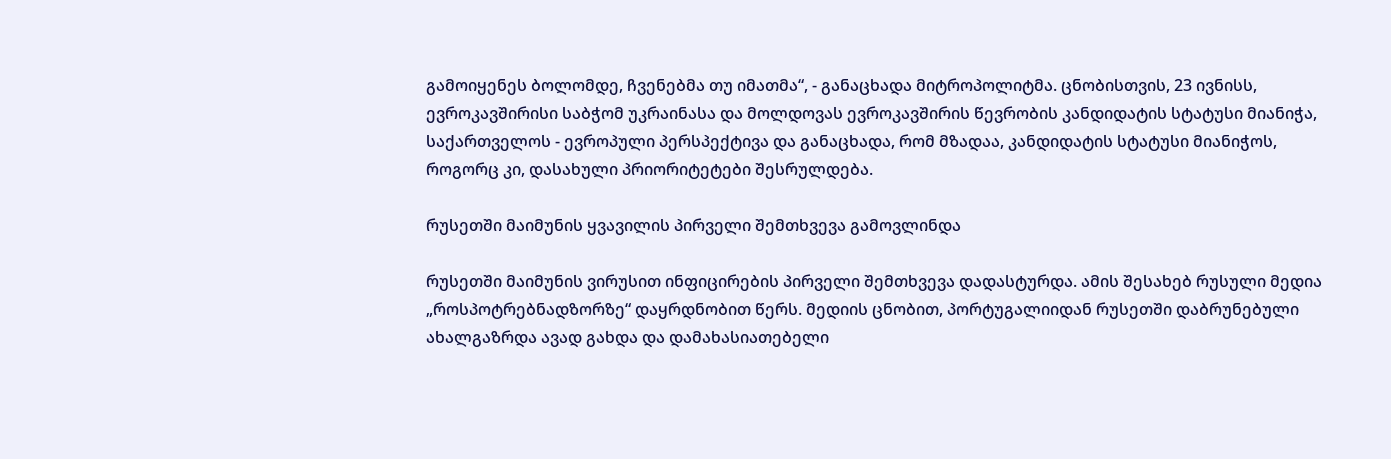გამოიყენეს ბოლომდე, ჩვენებმა თუ იმათმა“, - განაცხადა მიტროპოლიტმა. ცნობისთვის, 23 ივნისს, ევროკავშირისი საბჭომ უკრაინასა და მოლდოვას ევროკავშირის წევრობის კანდიდატის სტატუსი მიანიჭა, საქართველოს - ევროპული პერსპექტივა და განაცხადა, რომ მზადაა, კანდიდატის სტატუსი მიანიჭოს, როგორც კი, დასახული პრიორიტეტები შესრულდება.

რუსეთში მაიმუნის ყვავილის პირველი შემთხვევა გამოვლინდა

რუსეთში მაიმუნის ვირუსით ინფიცირების პირველი შემთხვევა დადასტურდა. ამის შესახებ რუსული მედია „როსპოტრებნადზორზე“ დაყრდნობით წერს. მედიის ცნობით, პორტუგალიიდან რუსეთში დაბრუნებული ახალგაზრდა ავად გახდა და დამახასიათებელი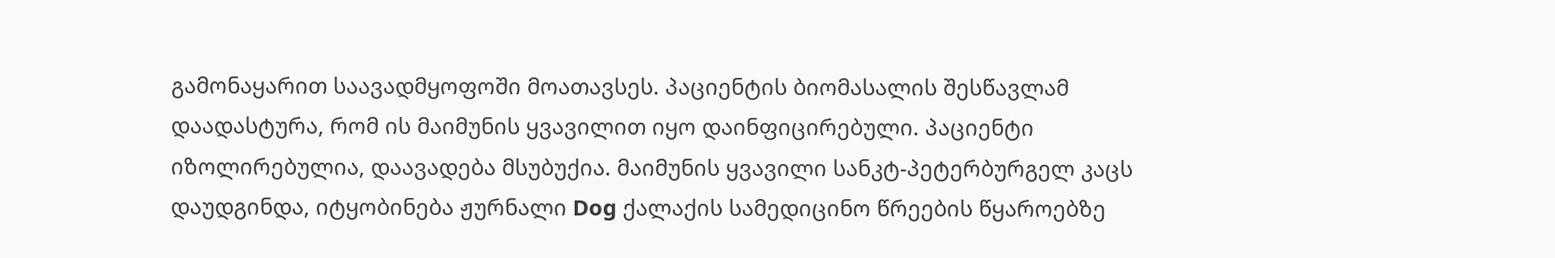გამონაყარით საავადმყოფოში მოათავსეს. პაციენტის ბიომასალის შესწავლამ დაადასტურა, რომ ის მაიმუნის ყვავილით იყო დაინფიცირებული. პაციენტი იზოლირებულია, დაავადება მსუბუქია. მაიმუნის ყვავილი სანკტ-პეტერბურგელ კაცს დაუდგინდა, იტყობინება ჟურნალი Dog ქალაქის სამედიცინო წრეების წყაროებზე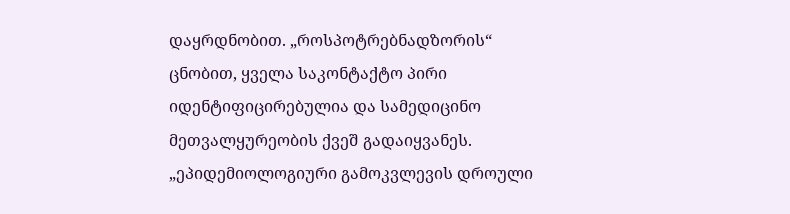დაყრდნობით. „როსპოტრებნადზორის“ ცნობით, ყველა საკონტაქტო პირი იდენტიფიცირებულია და სამედიცინო მეთვალყურეობის ქვეშ გადაიყვანეს. „ეპიდემიოლოგიური გამოკვლევის დროული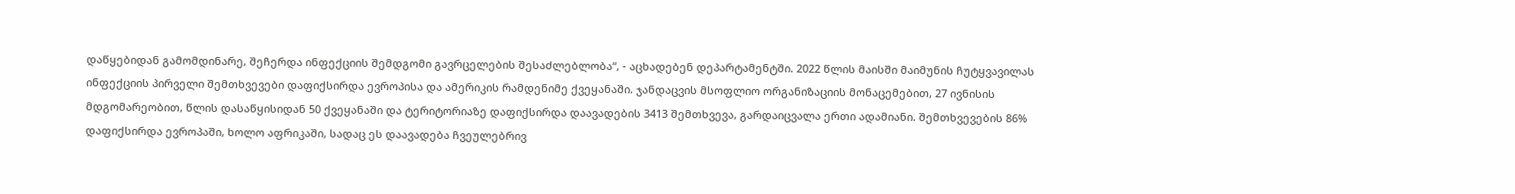დაწყებიდან გამომდინარე, შეჩერდა ინფექციის შემდგომი გავრცელების შესაძლებლობა“, - აცხადებენ დეპარტამენტში. 2022 წლის მაისში მაიმუნის ჩუტყვავილას ინფექციის პირველი შემთხვევები დაფიქსირდა ევროპისა და ამერიკის რამდენიმე ქვეყანაში. ჯანდაცვის მსოფლიო ორგანიზაციის მონაცემებით, 27 ივნისის მდგომარეობით, წლის დასაწყისიდან 50 ქვეყანაში და ტერიტორიაზე დაფიქსირდა დაავადების 3413 შემთხვევა, გარდაიცვალა ერთი ადამიანი. შემთხვევების 86% დაფიქსირდა ევროპაში, ხოლო აფრიკაში, სადაც ეს დაავადება ჩვეულებრივ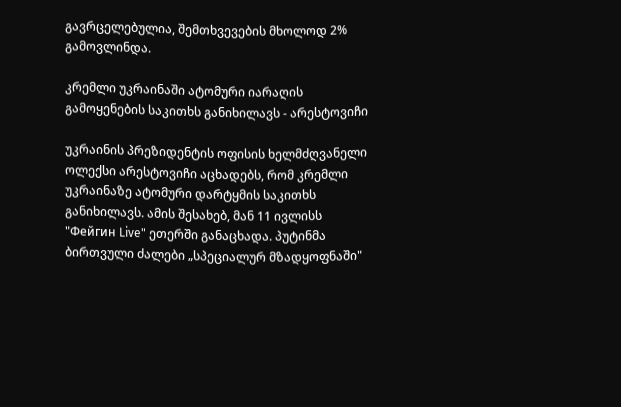გავრცელებულია, შემთხვევების მხოლოდ 2% გამოვლინდა.

კრემლი უკრაინაში ატომური იარაღის გამოყენების საკითხს განიხილავს - არესტოვიჩი

უკრაინის პრეზიდენტის ოფისის ხელმძღვანელი ოლექსი არესტოვიჩი აცხადებს, რომ კრემლი უკრაინაზე ატომური დარტყმის საკითხს განიხილავს. ამის შესახებ, მან 11 ივლისს "Фейгин Live" ეთერში განაცხადა. პუტინმა ბირთვული ძალები „სპეციალურ მზადყოფნაში"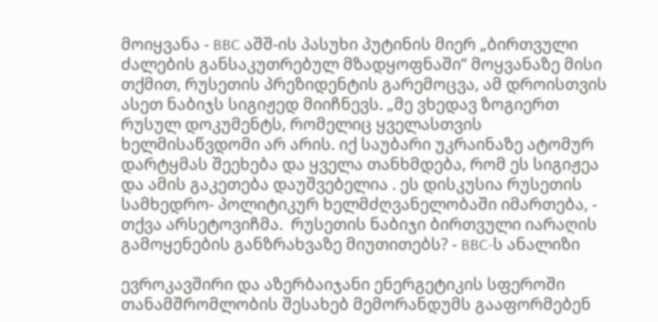მოიყვანა - BBC აშშ-ის პასუხი პუტინის მიერ „ბირთვული ძალების განსაკუთრებულ მზადყოფნაში“ მოყვანაზე მისი თქმით, რუსეთის პრეზიდენტის გარემოცვა, ამ დროისთვის ასეთ ნაბიჯს სიგიჟედ მიიჩნევს. „მე ვხედავ ზოგიერთ რუსულ დოკუმენტს, რომელიც ყველასთვის ხელმისაწვდომი არ არის. იქ საუბარი უკრაინაზე ატომურ დარტყმას შეეხება და ყველა თანხმდება, რომ ეს სიგიჟეა და ამის გაკეთება დაუშვებელია . ეს დისკუსია რუსეთის სამხედრო- პოლიტიკურ ხელმძღვანელობაში იმართება, - თქვა არსეტოვიჩმა.  რუსეთის ნაბიჯი ბირთვული იარაღის გამოყენების განზრახვაზე მიუთითებს? - BBC-ს ანალიზი

ევროკავშირი და აზერბაიჯანი ენერგეტიკის სფეროში თანამშრომლობის შესახებ მემორანდუმს გააფორმებენ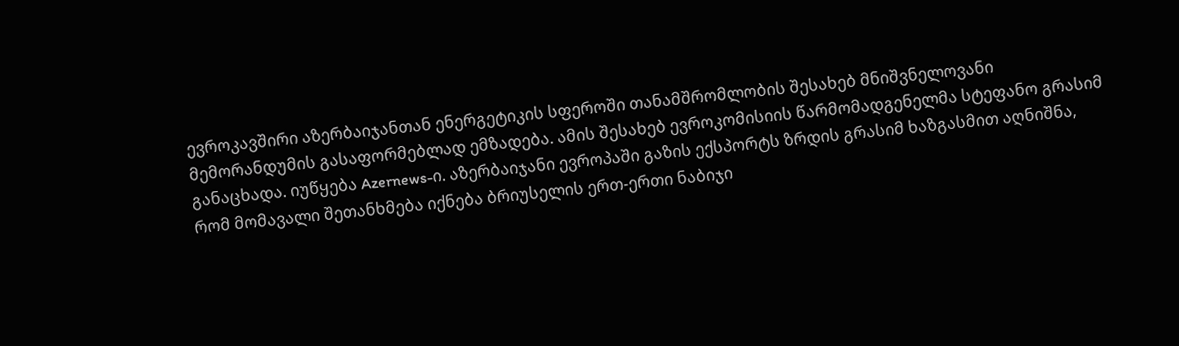ევროკავშირი აზერბაიჯანთან ენერგეტიკის სფეროში თანამშრომლობის შესახებ მნიშვნელოვანი მემორანდუმის გასაფორმებლად ემზადება. ამის შესახებ ევროკომისიის წარმომადგენელმა სტეფანო გრასიმ განაცხადა. იუწყება Azernews-ი. აზერბაიჯანი ევროპაში გაზის ექსპორტს ზრდის გრასიმ ხაზგასმით აღნიშნა, რომ მომავალი შეთანხმება იქნება ბრიუსელის ერთ-ერთი ნაბიჯი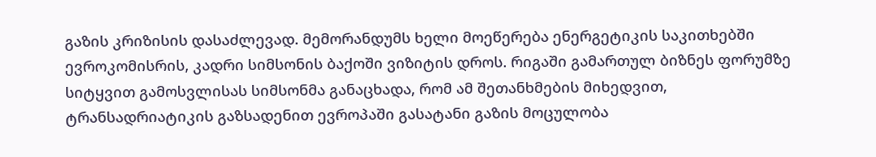გაზის კრიზისის დასაძლევად. მემორანდუმს ხელი მოეწერება ენერგეტიკის საკითხებში ევროკომისრის, კადრი სიმსონის ბაქოში ვიზიტის დროს. რიგაში გამართულ ბიზნეს ფორუმზე სიტყვით გამოსვლისას სიმსონმა განაცხადა, რომ ამ შეთანხმების მიხედვით, ტრანსადრიატიკის გაზსადენით ევროპაში გასატანი გაზის მოცულობა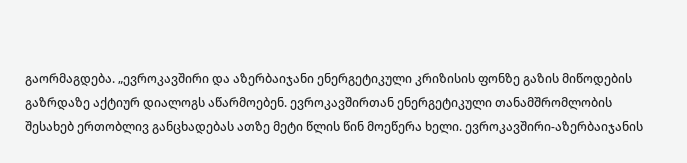გაორმაგდება. „ევროკავშირი და აზერბაიჯანი ენერგეტიკული კრიზისის ფონზე გაზის მიწოდების გაზრდაზე აქტიურ დიალოგს აწარმოებენ. ევროკავშირთან ენერგეტიკული თანამშრომლობის შესახებ ერთობლივ განცხადებას ათზე მეტი წლის წინ მოეწერა ხელი. ევროკავშირი-აზერბაიჯანის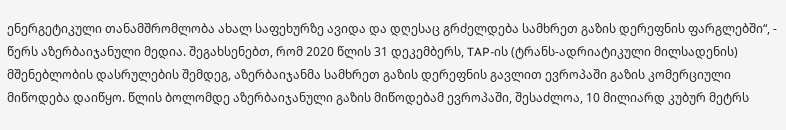ენერგეტიკული თანამშრომლობა ახალ საფეხურზე ავიდა და დღესაც გრძელდება სამხრეთ გაზის დერეფნის ფარგლებში“, - წერს აზერბაიჯანული მედია. შეგახსენებთ, რომ 2020 წლის 31 დეკემბერს, TAP-ის (ტრანს-ადრიატიკული მილსადენის) მშენებლობის დასრულების შემდეგ, აზერბაიჯანმა სამხრეთ გაზის დერეფნის გავლით ევროპაში გაზის კომერციული მიწოდება დაიწყო. წლის ბოლომდე აზერბაიჯანული გაზის მიწოდებამ ევროპაში, შესაძლოა, 10 მილიარდ კუბურ მეტრს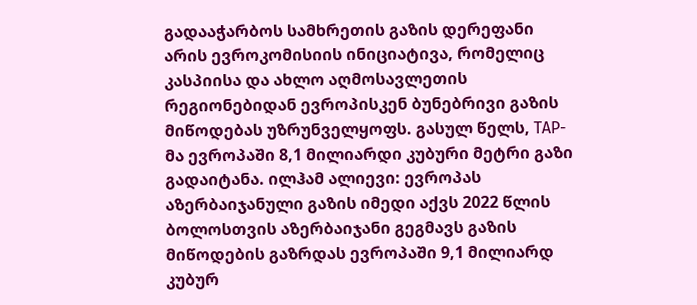გადააჭარბოს სამხრეთის გაზის დერეფანი არის ევროკომისიის ინიციატივა, რომელიც კასპიისა და ახლო აღმოსავლეთის რეგიონებიდან ევროპისკენ ბუნებრივი გაზის მიწოდებას უზრუნველყოფს. გასულ წელს, TAP-მა ევროპაში 8,1 მილიარდი კუბური მეტრი გაზი გადაიტანა. ილჰამ ალიევი: ევროპას აზერბაიჯანული გაზის იმედი აქვს 2022 წლის ბოლოსთვის აზერბაიჯანი გეგმავს გაზის მიწოდების გაზრდას ევროპაში 9,1 მილიარდ კუბურ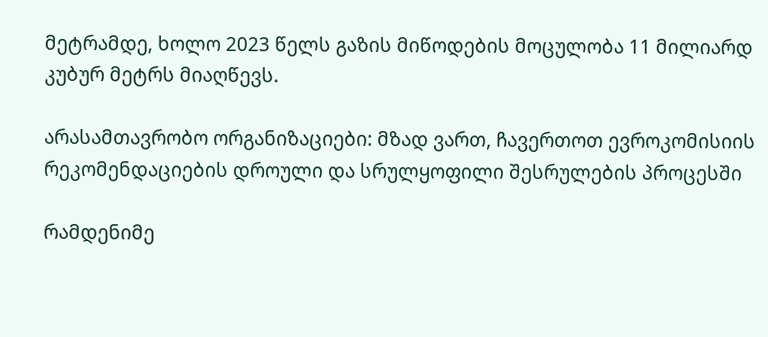მეტრამდე, ხოლო 2023 წელს გაზის მიწოდების მოცულობა 11 მილიარდ კუბურ მეტრს მიაღწევს.

არასამთავრობო ორგანიზაციები: მზად ვართ, ჩავერთოთ ევროკომისიის რეკომენდაციების დროული და სრულყოფილი შესრულების პროცესში

რამდენიმე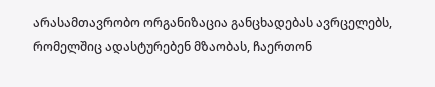არასამთავრობო ორგანიზაცია განცხადებას ავრცელებს, რომელშიც ადასტურებენ მზაობას, ჩაერთონ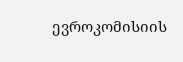ევროკომისიის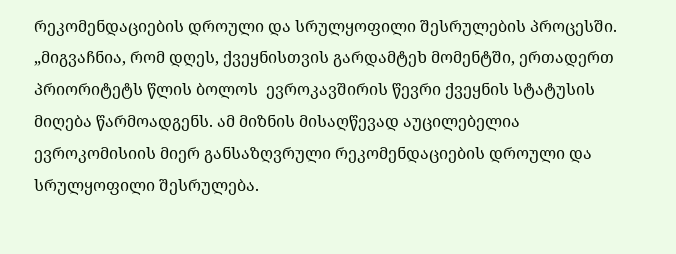რეკომენდაციების დროული და სრულყოფილი შესრულების პროცესში. „მიგვაჩნია, რომ დღეს, ქვეყნისთვის გარდამტეხ მომენტში, ერთადერთ პრიორიტეტს წლის ბოლოს  ევროკავშირის წევრი ქვეყნის სტატუსის მიღება წარმოადგენს. ამ მიზნის მისაღწევად აუცილებელია ევროკომისიის მიერ განსაზღვრული რეკომენდაციების დროული და სრულყოფილი შესრულება.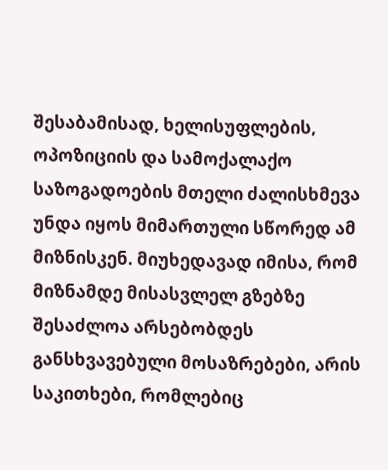შესაბამისად, ხელისუფლების, ოპოზიციის და სამოქალაქო საზოგადოების მთელი ძალისხმევა უნდა იყოს მიმართული სწორედ ამ მიზნისკენ. მიუხედავად იმისა, რომ მიზნამდე მისასვლელ გზებზე შესაძლოა არსებობდეს განსხვავებული მოსაზრებები, არის საკითხები, რომლებიც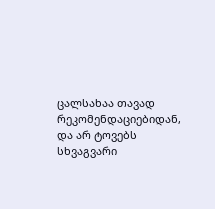ცალსახაა თავად რეკომენდაციებიდან, და არ ტოვებს სხვაგვარი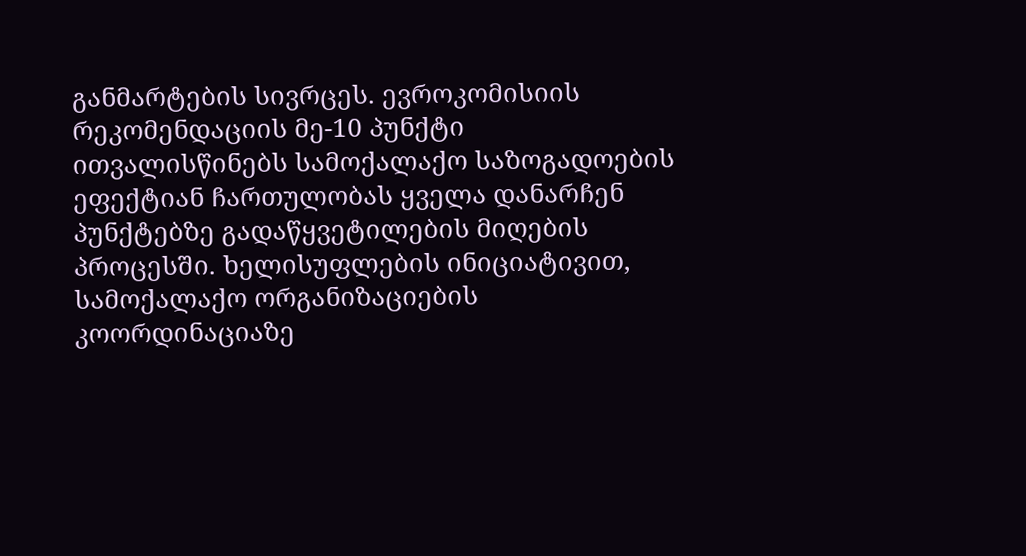განმარტების სივრცეს. ევროკომისიის რეკომენდაციის მე-10 პუნქტი ითვალისწინებს სამოქალაქო საზოგადოების ეფექტიან ჩართულობას ყველა დანარჩენ პუნქტებზე გადაწყვეტილების მიღების პროცესში. ხელისუფლების ინიციატივით, სამოქალაქო ორგანიზაციების კოორდინაციაზე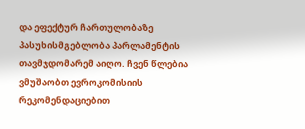და ეფექტურ ჩართულობაზე პასუხისმგებლობა პარლამენტის თავმჯდომარემ აიღო. ჩვენ წლებია ვმუშაობთ ევროკომისიის რეკომენდაციებით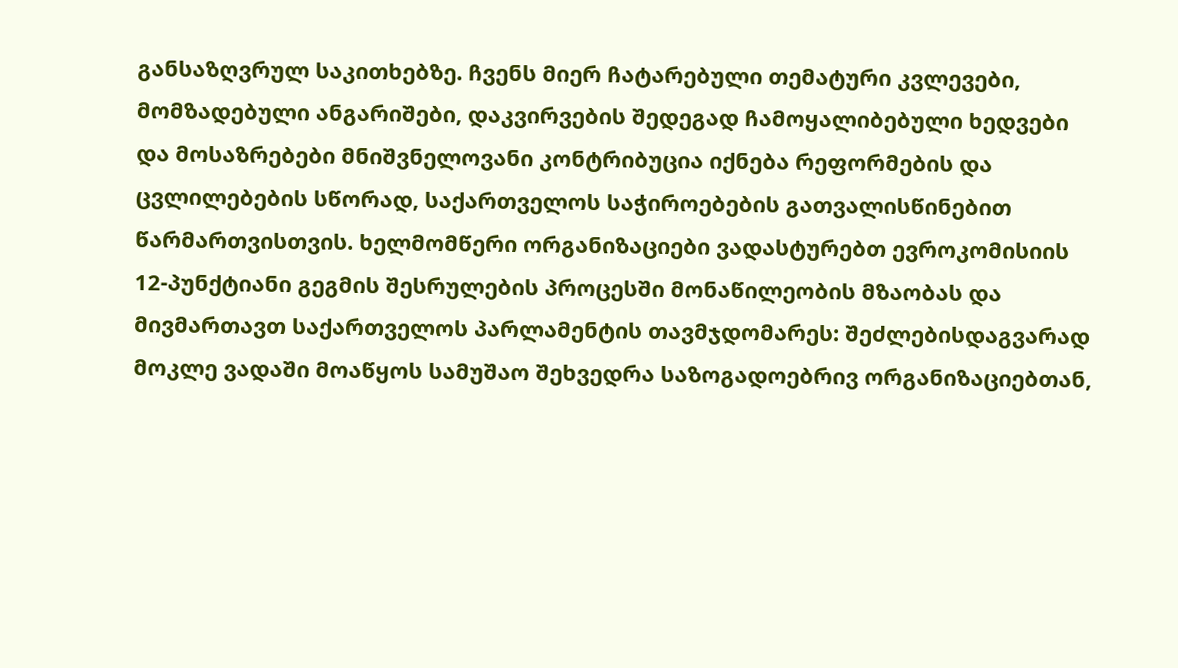განსაზღვრულ საკითხებზე. ჩვენს მიერ ჩატარებული თემატური კვლევები, მომზადებული ანგარიშები, დაკვირვების შედეგად ჩამოყალიბებული ხედვები და მოსაზრებები მნიშვნელოვანი კონტრიბუცია იქნება რეფორმების და ცვლილებების სწორად, საქართველოს საჭიროებების გათვალისწინებით წარმართვისთვის. ხელმომწერი ორგანიზაციები ვადასტურებთ ევროკომისიის 12-პუნქტიანი გეგმის შესრულების პროცესში მონაწილეობის მზაობას და მივმართავთ საქართველოს პარლამენტის თავმჯდომარეს: შეძლებისდაგვარად მოკლე ვადაში მოაწყოს სამუშაო შეხვედრა საზოგადოებრივ ორგანიზაციებთან,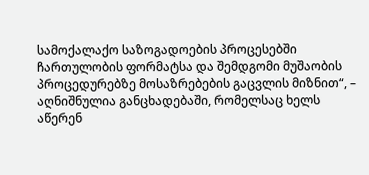სამოქალაქო საზოგადოების პროცესებში ჩართულობის ფორმატსა და შემდგომი მუშაობის პროცედურებზე მოსაზრებების გაცვლის მიზნით“, – აღნიშნულია განცხადებაში, რომელსაც ხელს აწერენ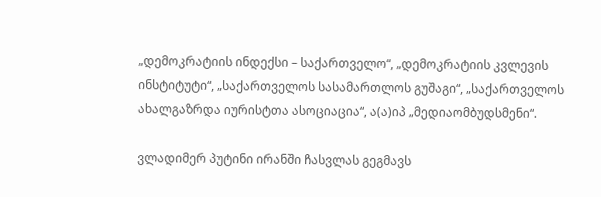„დემოკრატიის ინდექსი – საქართველო“, „დემოკრატიის კვლევის ინსტიტუტი“, „საქართველოს სასამართლოს გუშაგი“, „საქართველოს ახალგაზრდა იურისტთა ასოციაცია“, ა(ა)იპ „მედიაომბუდსმენი“.

ვლადიმერ პუტინი ირანში ჩასვლას გეგმავს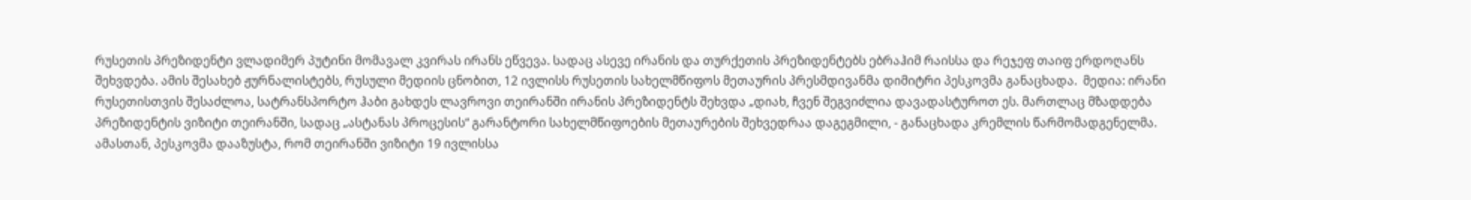რუსეთის პრეზიდენტი ვლადიმერ პუტინი მომავალ კვირას ირანს ეწვევა. სადაც ასევე ირანის და თურქეთის პრეზიდენტებს ებრაჰიმ რაისსა და რეჯეფ თაიფ ერდოღანს შეხვდება. ამის შესახებ ჟურნალისტებს, რუსული მედიის ცნობით, 12 ივლისს რუსეთის სახელმწიფოს მეთაურის პრესმდივანმა დიმიტრი პესკოვმა განაცხადა.  მედია: ირანი რუსეთისთვის შესაძლოა, სატრანსპორტო ჰაბი გახდეს ლავროვი თეირანში ირანის პრეზიდენტს შეხვდა „დიახ, ჩვენ შეგვიძლია დავადასტუროთ ეს. მართლაც მზადდება პრეზიდენტის ვიზიტი თეირანში, სადაც „ასტანას პროცესის“ გარანტორი სახელმწიფოების მეთაურების შეხვედრაა დაგეგმილი, - განაცხადა კრემლის წარმომადგენელმა. ამასთან, პესკოვმა დააზუსტა, რომ თეირანში ვიზიტი 19 ივლისსა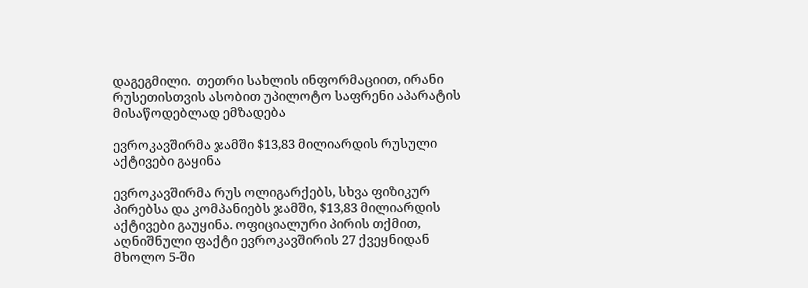დაგეგმილი.  თეთრი სახლის ინფორმაციით, ირანი რუსეთისთვის ასობით უპილოტო საფრენი აპარატის მისაწოდებლად ემზადება

ევროკავშირმა ჯამში $13,83 მილიარდის რუსული აქტივები გაყინა

ევროკავშირმა რუს ოლიგარქებს, სხვა ფიზიკურ პირებსა და კომპანიებს ჯამში, $13,83 მილიარდის აქტივები გაუყინა. ოფიციალური პირის თქმით, აღნიშნული ფაქტი ევროკავშირის 27 ქვეყნიდან მხოლო 5-ში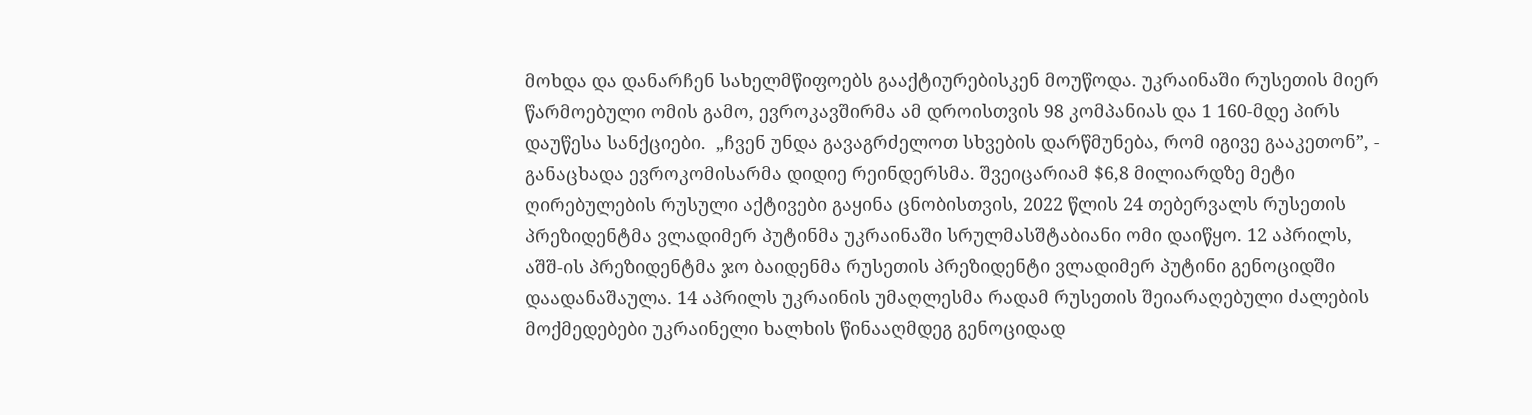მოხდა და დანარჩენ სახელმწიფოებს გააქტიურებისკენ მოუწოდა. უკრაინაში რუსეთის მიერ წარმოებული ომის გამო, ევროკავშირმა ამ დროისთვის 98 კომპანიას და 1 160-მდე პირს დაუწესა სანქციები.  „ჩვენ უნდა გავაგრძელოთ სხვების დარწმუნება, რომ იგივე გააკეთონ”, - განაცხადა ევროკომისარმა დიდიე რეინდერსმა. შვეიცარიამ $6,8 მილიარდზე მეტი ღირებულების რუსული აქტივები გაყინა ცნობისთვის, 2022 წლის 24 თებერვალს რუსეთის პრეზიდენტმა ვლადიმერ პუტინმა უკრაინაში სრულმასშტაბიანი ომი დაიწყო. 12 აპრილს, აშშ-ის პრეზიდენტმა ჯო ბაიდენმა რუსეთის პრეზიდენტი ვლადიმერ პუტინი გენოციდში დაადანაშაულა. 14 აპრილს უკრაინის უმაღლესმა რადამ რუსეთის შეიარაღებული ძალების მოქმედებები უკრაინელი ხალხის წინააღმდეგ გენოციდად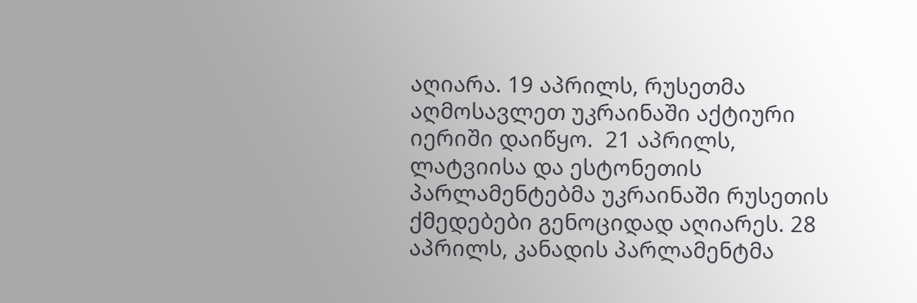აღიარა. 19 აპრილს, რუსეთმა აღმოსავლეთ უკრაინაში აქტიური იერიში დაიწყო.  21 აპრილს, ლატვიისა და ესტონეთის პარლამენტებმა უკრაინაში რუსეთის ქმედებები გენოციდად აღიარეს. 28 აპრილს, კანადის პარლამენტმა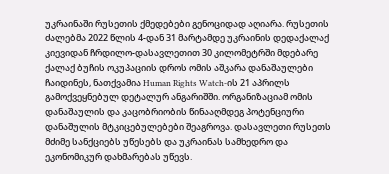უკრაინაში რუსეთის ქმედებები გენოციდად აღიარა. რუსეთის ძალებმა 2022 წლის 4-დან 31 მარტამდე უკრაინის დედაქალაქ კიევიდან ჩრდილო-დასავლეთით 30 კილომეტრში მდებარე ქალაქ ბუჩის ოკუპაციის დროს ომის აშკარა დანაშაულები ჩაიდინეს, ნათქვამია Human Rights Watch-ის 21 აპრილს გამოქვეყნებულ დეტალურ ანგარიშში. ორგანიზაციამ ომის დანაშაულის და კაცობრიობის წინააღმდეგ პოტენციური დანაშულის მტკიცებულებები შეაგროვა. დასავლეთი რუსეთს მძიმე სანქციებს უწესებს და უკრაინას სამხედრო და ეკონომიკურ დახმარებას უწევს.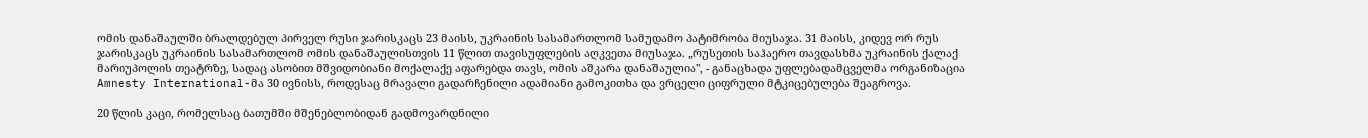ომის დანაშაულში ბრალდებულ პირველ რუსი ჯარისკაცს 23 მაისს, უკრაინის სასამართლომ სამუდამო პატიმრობა მიუსაჯა. 31 მაისს, კიდევ ორ რუს ჯარისკაცს უკრაინის სასამართლომ ომის დანაშაულისთვის 11 წლით თავისუფლების აღკვეთა მიუსაჯა. „რუსეთის საჰაერო თავდასხმა უკრაინის ქალაქ მარიუპოლის თეატრზე, სადაც ასობით მშვიდობიანი მოქალაქე აფარებდა თავს, ომის აშკარა დანაშაულია", - განაცხადა უფლებადამცველმა ორგანიზაცია Amnesty International-მა 30 ივნისს, როდესაც მრავალი გადარჩენილი ადამიანი გამოკითხა და ვრცელი ციფრული მტკიცებულება შეაგროვა.

20 წლის კაცი, რომელსაც ბათუმში მშენებლობიდან გადმოვარდნილი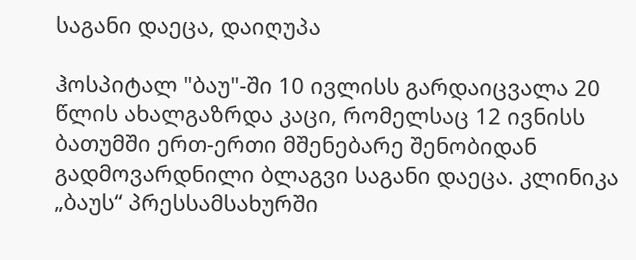საგანი დაეცა, დაიღუპა

ჰოსპიტალ "ბაუ"-ში 10 ივლისს გარდაიცვალა 20 წლის ახალგაზრდა კაცი, რომელსაც 12 ივნისს ბათუმში ერთ-ერთი მშენებარე შენობიდან გადმოვარდნილი ბლაგვი საგანი დაეცა. კლინიკა „ბაუს“ პრესსამსახურში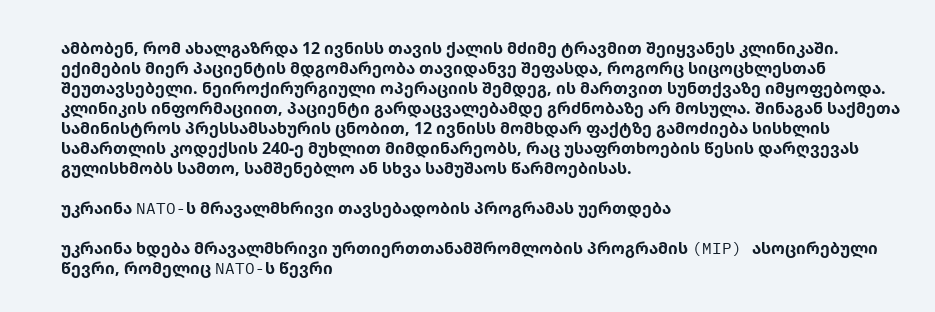ამბობენ, რომ ახალგაზრდა 12 ივნისს თავის ქალის მძიმე ტრავმით შეიყვანეს კლინიკაში. ექიმების მიერ პაციენტის მდგომარეობა თავიდანვე შეფასდა, როგორც სიცოცხლესთან შეუთავსებელი. ნეიროქირურგიული ოპერაციის შემდეგ, ის მართვით სუნთქვაზე იმყოფებოდა. კლინიკის ინფორმაციით, პაციენტი გარდაცვალებამდე გრძნობაზე არ მოსულა. შინაგან საქმეთა სამინისტროს პრესსამსახურის ცნობით, 12 ივნისს მომხდარ ფაქტზე გამოძიება სისხლის სამართლის კოდექსის 240-ე მუხლით მიმდინარეობს, რაც უსაფრთხოების წესის დარღვევას გულისხმობს სამთო, სამშენებლო ან სხვა სამუშაოს წარმოებისას.

უკრაინა NATO-ს მრავალმხრივი თავსებადობის პროგრამას უერთდება

უკრაინა ხდება მრავალმხრივი ურთიერთთანამშრომლობის პროგრამის (MIP) ასოცირებული წევრი, რომელიც NATO-ს წევრი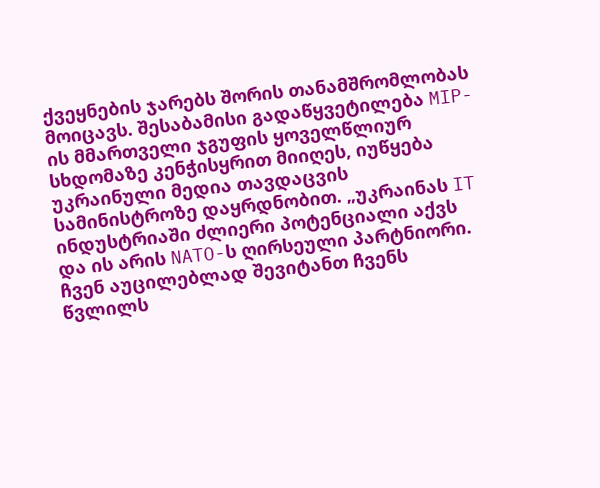ქვეყნების ჯარებს შორის თანამშრომლობას მოიცავს. შესაბამისი გადაწყვეტილება MIP-ის მმართველი ჯგუფის ყოველწლიურ სხდომაზე კენჭისყრით მიიღეს, იუწყება უკრაინული მედია თავდაცვის სამინისტროზე დაყრდნობით. „უკრაინას IT ინდუსტრიაში ძლიერი პოტენციალი აქვს და ის არის NATO-ს ღირსეული პარტნიორი. ჩვენ აუცილებლად შევიტანთ ჩვენს წვლილს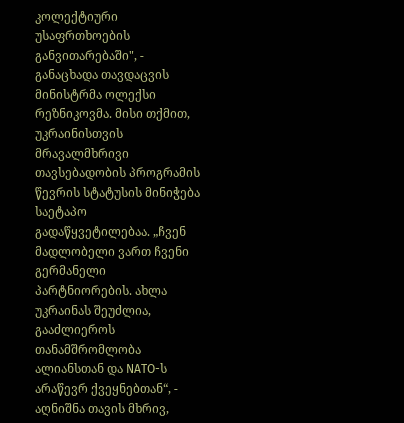კოლექტიური უსაფრთხოების განვითარებაში", - განაცხადა თავდაცვის მინისტრმა ოლექსი რეზნიკოვმა. მისი თქმით, უკრაინისთვის მრავალმხრივი თავსებადობის პროგრამის წევრის სტატუსის მინიჭება საეტაპო გადაწყვეტილებაა. „ჩვენ მადლობელი ვართ ჩვენი გერმანელი პარტნიორების. ახლა უკრაინას შეუძლია, გააძლიეროს თანამშრომლობა ალიანსთან და NATO-ს არაწევრ ქვეყნებთან“, - აღნიშნა თავის მხრივ,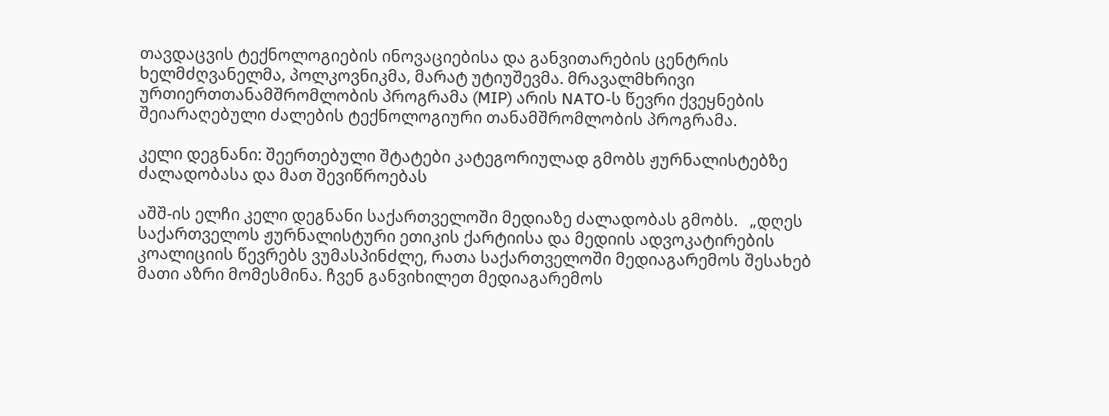თავდაცვის ტექნოლოგიების ინოვაციებისა და განვითარების ცენტრის ხელმძღვანელმა, პოლკოვნიკმა, მარატ უტიუშევმა. მრავალმხრივი ურთიერთთანამშრომლობის პროგრამა (MIP) არის NATO-ს წევრი ქვეყნების შეიარაღებული ძალების ტექნოლოგიური თანამშრომლობის პროგრამა.

კელი დეგნანი: შეერთებული შტატები კატეგორიულად გმობს ჟურნალისტებზე ძალადობასა და მათ შევიწროებას

აშშ-ის ელჩი კელი დეგნანი საქართველოში მედიაზე ძალადობას გმობს.   „დღეს საქართველოს ჟურნალისტური ეთიკის ქარტიისა და მედიის ადვოკატირების კოალიციის წევრებს ვუმასპინძლე, რათა საქართველოში მედიაგარემოს შესახებ მათი აზრი მომესმინა. ჩვენ განვიხილეთ მედიაგარემოს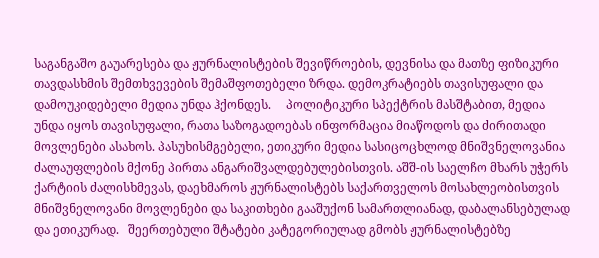საგანგაშო გაუარესება და ჟურნალისტების შევიწროების, დევნისა და მათზე ფიზიკური თავდასხმის შემთხვევების შემაშფოთებელი ზრდა. დემოკრატიებს თავისუფალი და დამოუკიდებელი მედია უნდა ჰქონდეს.     პოლიტიკური სპექტრის მასშტაბით, მედია უნდა იყოს თავისუფალი, რათა საზოგადოებას ინფორმაცია მიაწოდოს და ძირითადი მოვლენები ასახოს. პასუხისმგებელი, ეთიკური მედია სასიცოცხლოდ მნიშვნელოვანია ძალაუფლების მქონე პირთა ანგარიშვალდებულებისთვის. აშშ-ის საელჩო მხარს უჭერს ქარტიის ძალისხმევას, დაეხმაროს ჟურნალისტებს საქართველოს მოსახლეობისთვის მნიშვნელოვანი მოვლენები და საკითხები გააშუქონ სამართლიანად, დაბალანსებულად და ეთიკურად.   შეერთებული შტატები კატეგორიულად გმობს ჟურნალისტებზე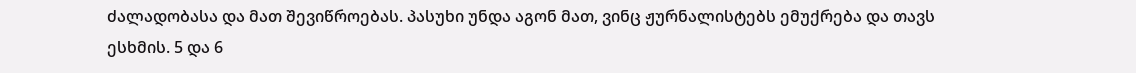ძალადობასა და მათ შევიწროებას. პასუხი უნდა აგონ მათ, ვინც ჟურნალისტებს ემუქრება და თავს ესხმის. 5 და 6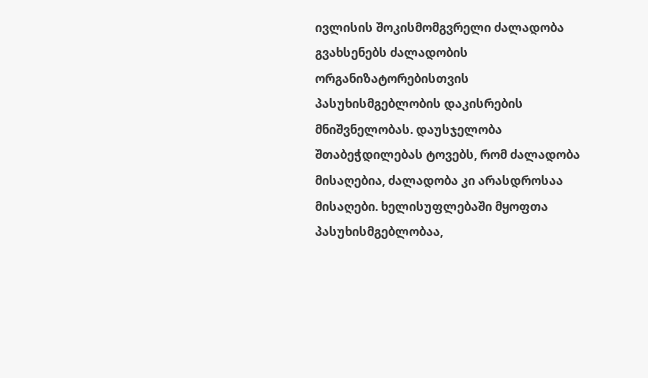ივლისის შოკისმომგვრელი ძალადობა გვახსენებს ძალადობის ორგანიზატორებისთვის პასუხისმგებლობის დაკისრების მნიშვნელობას. დაუსჯელობა შთაბეჭდილებას ტოვებს, რომ ძალადობა მისაღებია, ძალადობა კი არასდროსაა მისაღები. ხელისუფლებაში მყოფთა პასუხისმგებლობაა,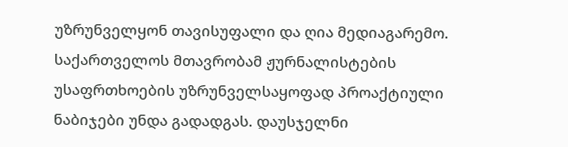უზრუნველყონ თავისუფალი და ღია მედიაგარემო. საქართველოს მთავრობამ ჟურნალისტების უსაფრთხოების უზრუნველსაყოფად პროაქტიული ნაბიჯები უნდა გადადგას. დაუსჯელნი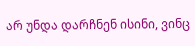არ უნდა დარჩნენ ისინი, ვინც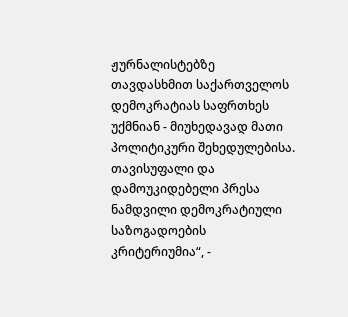ჟურნალისტებზე თავდასხმით საქართველოს დემოკრატიას საფრთხეს უქმნიან - მიუხედავად მათი პოლიტიკური შეხედულებისა. თავისუფალი და დამოუკიდებელი პრესა ნამდვილი დემოკრატიული საზოგადოების კრიტერიუმია“, -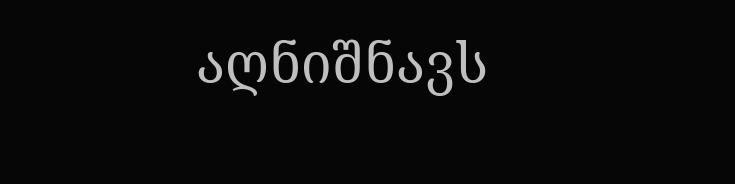აღნიშნავს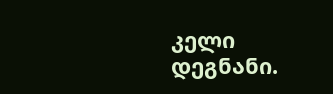კელი დეგნანი.